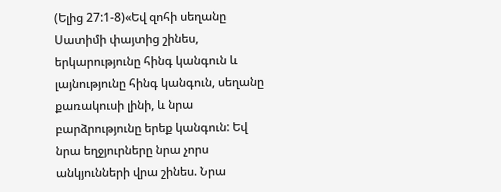(Ելից 27:1-8)«Եվ զոհի սեղանը Սատիմի փայտից շինես, երկարությունը հինգ կանգուն և լայնությունը հինգ կանգուն, սեղանը քառակուսի լինի, և նրա բարձրությունը երեք կանգուն: Եվ նրա եղջյուրները նրա չորս անկյունների վրա շինես. Նրա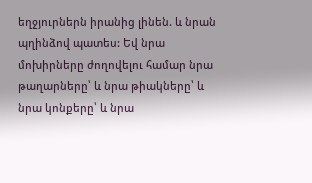եղջյուրներն իրանից լինեն. և նրան պղինձով պատես: Եվ նրա մոխիրները ժողովելու համար նրա թաղարները՝ և նրա թիակները՝ և նրա կոնքերը՝ և նրա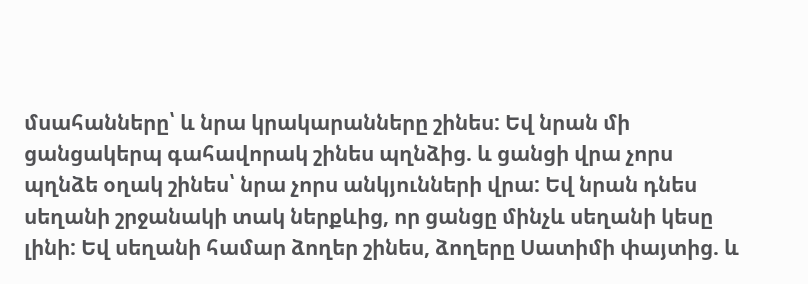մսահանները՝ և նրա կրակարանները շինես: Եվ նրան մի ցանցակերպ գահավորակ շինես պղնձից. և ցանցի վրա չորս պղնձե օղակ շինես՝ նրա չորս անկյունների վրա: Եվ նրան դնես սեղանի շրջանակի տակ ներքևից, որ ցանցը մինչև սեղանի կեսը լինի: Եվ սեղանի համար ձողեր շինես, ձողերը Սատիմի փայտից. և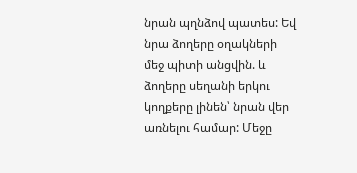նրան պղնձով պատես: Եվ նրա ձողերը օղակների մեջ պիտի անցվին. և ձողերը սեղանի երկու կողքերը լինեն՝ նրան վեր առնելու համար: Մեջը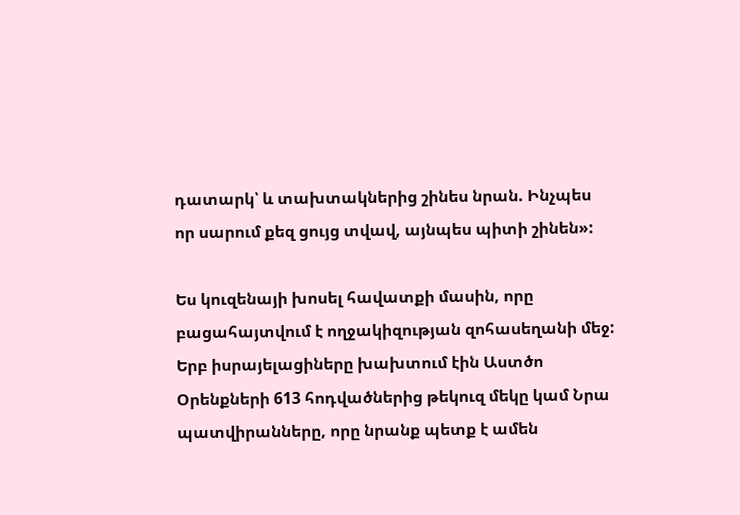դատարկ՝ և տախտակներից շինես նրան. Ինչպես որ սարում քեզ ցույց տվավ, այնպես պիտի շինեն»:

Ես կուզենայի խոսել հավատքի մասին, որը բացահայտվում է ողջակիզության զոհասեղանի մեջ: Երբ իսրայելացիները խախտում էին Աստծո Օրենքների 613 հոդվածներից թեկուզ մեկը կամ Նրա պատվիրանները, որը նրանք պետք է ամեն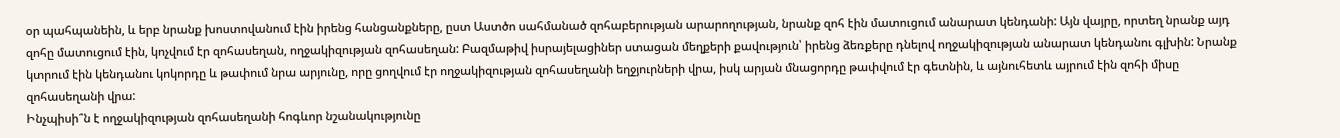օր պահպանեին, և երբ նրանք խոստովանում էին իրենց հանցանքները, ըստ Աստծո սահմանած զոհաբերության արարողության, նրանք զոհ էին մատուցում անարատ կենդանի: Այն վայրը, որտեղ նրանք այդ զոհը մատուցում էին, կոչվում էր զոհասեղան, ողջակիզության զոհասեղան: Բազմաթիվ իսրայելացիներ ստացան մեղքերի քավություն՝ իրենց ձեռքերը դնելով ողջակիզության անարատ կենդանու գլխին: Նրանք կտրում էին կենդանու կոկորդը և թափում նրա արյունը, որը ցողվում էր ողջակիզության զոհասեղանի եղջյուրների վրա, իսկ արյան մնացորդը թափվում էր գետնին, և այնուհետև այրում էին զոհի միսը զոհասեղանի վրա:
Ինչպիսի՞ն է ողջակիզության զոհասեղանի հոգևոր նշանակությունը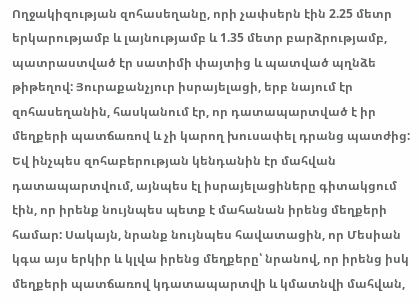Ողջակիզության զոհասեղանը, որի չափսերն էին 2.25 մետր երկարությամբ և լայնությամբ և 1.35 մետր բարձրությամբ, պատրաստված էր սատիմի փայտից և պատված պղնձե թիթեղով: Յուրաքանչյուր իսրայելացի, երբ նայում էր զոհասեղանին, հասկանում էր, որ դատապարտված է իր մեղքերի պատճառով և չի կարող խուսափել դրանց պատժից: Եվ ինչպես զոհաբերության կենդանին էր մահվան դատապարտվում, այնպես էլ իսրայելացիները գիտակցում էին, որ իրենք նույնպես պետք է մահանան իրենց մեղքերի համար: Սակայն, նրանք նույնպես հավատացին, որ Մեսիան կգա այս երկիր և կլվա իրենց մեղքերը՝ նրանով, որ իրենց իսկ մեղքերի պատճառով կդատապարտվի և կմատնվի մահվան,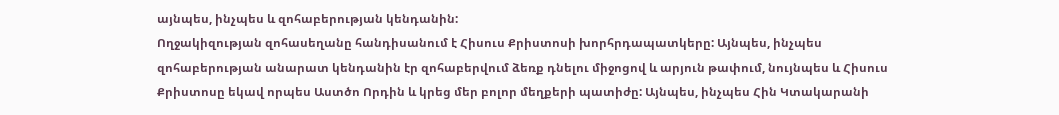այնպես, ինչպես և զոհաբերության կենդանին:
Ողջակիզության զոհասեղանը հանդիսանում է Հիսուս Քրիստոսի խորհրդապատկերը: Այնպես, ինչպես զոհաբերության անարատ կենդանին էր զոհաբերվում ձեռք դնելու միջոցով և արյուն թափում, նույնպես և Հիսուս Քրիստոսը եկավ որպես Աստծո Որդին և կրեց մեր բոլոր մեղքերի պատիժը: Այնպես, ինչպես Հին Կտակարանի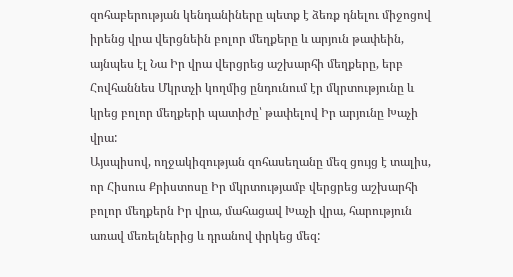զոհաբերության կենդանիները պետք է ձեռք դնելու միջոցով իրենց վրա վերցնեին բոլոր մեղքերը և արյուն թափեին, այնպես էլ Նա Իր վրա վերցրեց աշխարհի մեղքերը, երբ Հովհաննես Մկրտչի կողմից ընդունում էր մկրտությունը և կրեց բոլոր մեղքերի պատիժը՝ թափելով Իր արյունը Խաչի վրա:
Այսպիսով, ողջակիզության զոհասեղանը մեզ ցույց է տալիս, որ Հիսուս Քրիստոսը Իր մկրտությամբ վերցրեց աշխարհի բոլոր մեղքերն Իր վրա, մահացավ Խաչի վրա, հարություն առավ մեռելներից և դրանով փրկեց մեզ: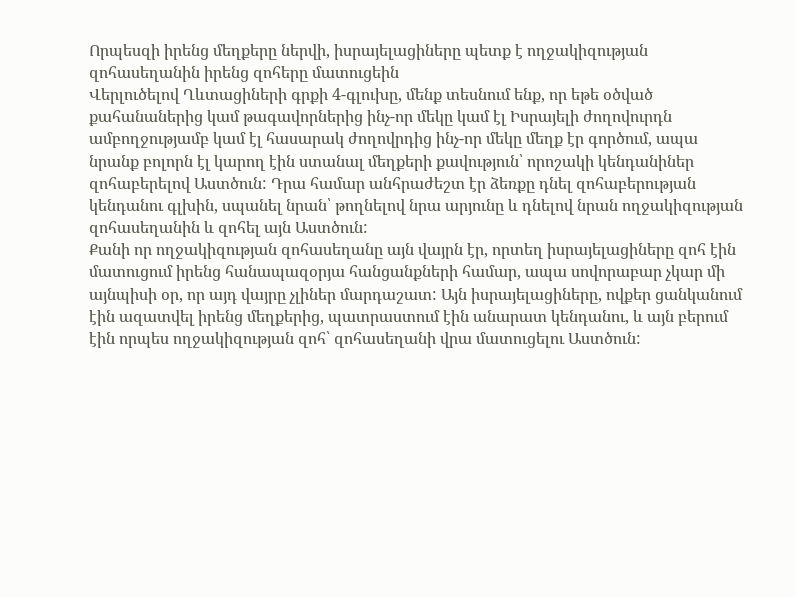Որպեսզի իրենց մեղքերը ներվի, իսրայելացիները պետք է ողջակիզության զոհասեղանին իրենց զոհերը մատուցեին
Վերլուծելով Ղևտացիների գրքի 4-գլուխը, մենք տեսնում ենք, որ եթե օծված քահանաներից կամ թագավորներից ինչ-որ մեկը կամ էլ Իսրայելի ժողովուրդն ամբողջությամբ կամ էլ հասարակ ժողովրդից ինչ-որ մեկը մեղք էր գործում, ապա նրանք բոլորն էլ կարող էին ստանալ մեղքերի քավություն՝ որոշակի կենդանիներ զոհաբերելով Աստծուն: Դրա համար անհրաժեշտ էր ձեռքը դնել զոհաբերության կենդանու գլխին, սպանել նրան՝ թողնելով նրա արյունը և դնելով նրան ողջակիզության զոհասեղանին և զոհել այն Աստծուն:
Քանի որ ողջակիզության զոհասեղանը այն վայրն էր, որտեղ իսրայելացիները զոհ էին մատուցում իրենց հանապազօրյա հանցանքների համար, ապա սովորաբար չկար մի այնպիսի օր, որ այդ վայրը չլիներ մարդաշատ: Այն իսրայելացիները, ովքեր ցանկանում էին ազատվել իրենց մեղքերից, պատրաստում էին անարատ կենդանու, և այն բերում էին որպես ողջակիզության զոհ՝ զոհասեղանի վրա մատուցելու Աստծուն: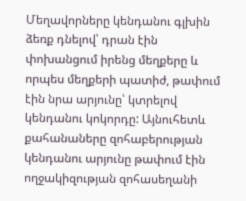Մեղավորները կենդանու գլխին ձեռք դնելով՝ դրան էին փոխանցում իրենց մեղքերը և որպես մեղքերի պատիժ, թափում էին նրա արյունը՝ կտրելով կենդանու կոկորդը: Այնուհետև քահանաները զոհաբերության կենդանու արյունը թափում էին ողջակիզության զոհասեղանի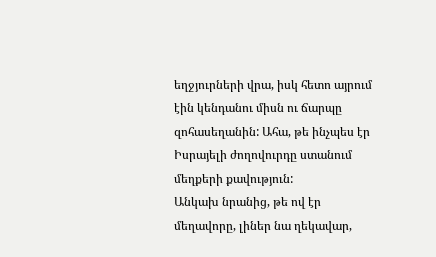եղջյուրների վրա, իսկ հետո այրում էին կենդանու միսն ու ճարպը զոհասեղանին: Ահա, թե ինչպես էր Իսրայելի ժողովուրդը ստանում մեղքերի քավություն:
Անկախ նրանից, թե ով էր մեղավորը, լիներ նա ղեկավար,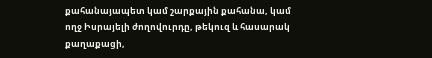քահանայապետ կամ շարքային քահանա, կամ ողջ Իսրայելի ժողովուրդը, թեկուզ և հասարակ քաղաքացի,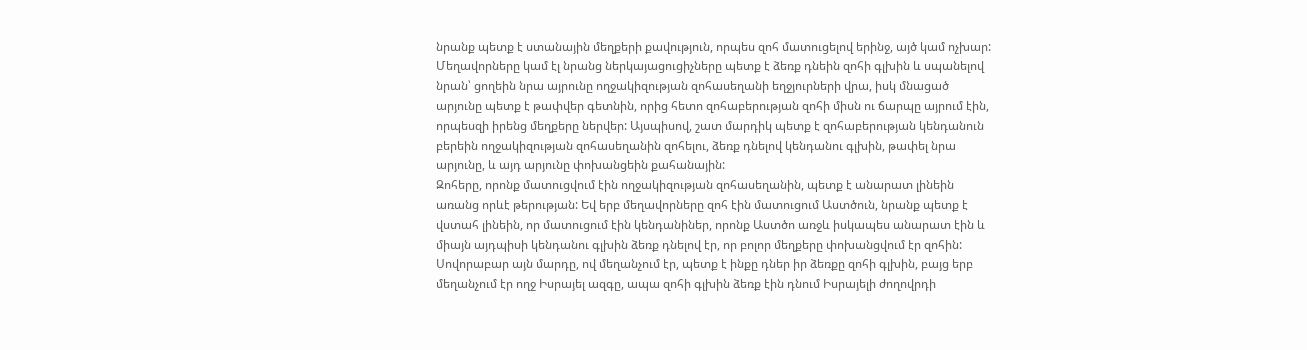նրանք պետք է ստանային մեղքերի քավություն, որպես զոհ մատուցելով երինջ, այծ կամ ոչխար:
Մեղավորները կամ էլ նրանց ներկայացուցիչները պետք է ձեռք դնեին զոհի գլխին և սպանելով նրան՝ ցողեին նրա այրունը ողջակիզության զոհասեղանի եղջյուրների վրա, իսկ մնացած արյունը պետք է թափվեր գետնին, որից հետո զոհաբերության զոհի միսն ու ճարպը այրում էին, որպեսզի իրենց մեղքերը ներվեր: Այսպիսով, շատ մարդիկ պետք է զոհաբերության կենդանուն բերեին ողջակիզության զոհասեղանին զոհելու, ձեռք դնելով կենդանու գլխին, թափել նրա արյունը, և այդ արյունը փոխանցեին քահանային:
Զոհերը, որոնք մատուցվում էին ողջակիզության զոհասեղանին, պետք է անարատ լինեին առանց որևէ թերության: Եվ երբ մեղավորները զոհ էին մատուցում Աստծուն, նրանք պետք է վստահ լինեին, որ մատուցում էին կենդանիներ, որոնք Աստծո առջև իսկապես անարատ էին և միայն այդպիսի կենդանու գլխին ձեռք դնելով էր, որ բոլոր մեղքերը փոխանցվում էր զոհին:
Սովորաբար այն մարդը, ով մեղանչում էր, պետք է ինքը դներ իր ձեռքը զոհի գլխին, բայց երբ մեղանչում էր ողջ Իսրայել ազգը, ապա զոհի գլխին ձեռք էին դնում Իսրայելի ժողովրդի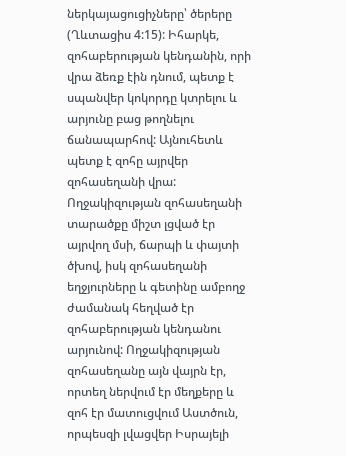ներկայացուցիչները՝ ծերերը (Ղևտացիս 4:15): Իհարկե, զոհաբերության կենդանին, որի վրա ձեռք էին դնում, պետք է սպանվեր կոկորդը կտրելու և արյունը բաց թողնելու ճանապարհով: Այնուհետև պետք է զոհը այրվեր զոհասեղանի վրա:
Ողջակիզության զոհասեղանի տարածքը միշտ լցված էր այրվող մսի, ճարպի և փայտի ծխով, իսկ զոհասեղանի եղջյուրները և գետինը ամբողջ ժամանակ հեղված էր զոհաբերության կենդանու արյունով: Ողջակիզության զոհասեղանը այն վայրն էր, որտեղ ներվում էր մեղքերը և զոհ էր մատուցվում Աստծուն, որպեսզի լվացվեր Իսրայելի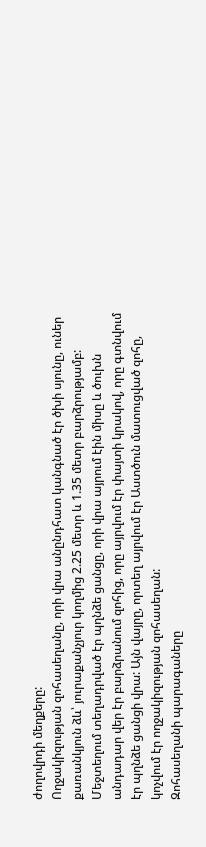ժողովրդի մեղքերը:
Ողջակիզության զոհասեղանը, որի վրա անընդհատ կանգնած էր ծխի սյունը, ուներ քառանկյուն ձև՝ յուրաքանչյուր կողմից 2.25 մետր և 1.35 մետր բարձրությամբ: Մեջտեղում տեղադրված էր պղնձե ցանցը, որի վրա այրում էին միսը և ծուխն անդադար վեր էր բարձրանում զոհից, որը այրվում էր փայտի կրակով, որը գտնվում էր պղնձե ցանցի վրա: Այն վայրը, որտեղ այրվում էր Աստծուն մատուցված զոհը, կոչվում էր ողջակիզության զոհասեղան:
Զոհասեղանի պարագաները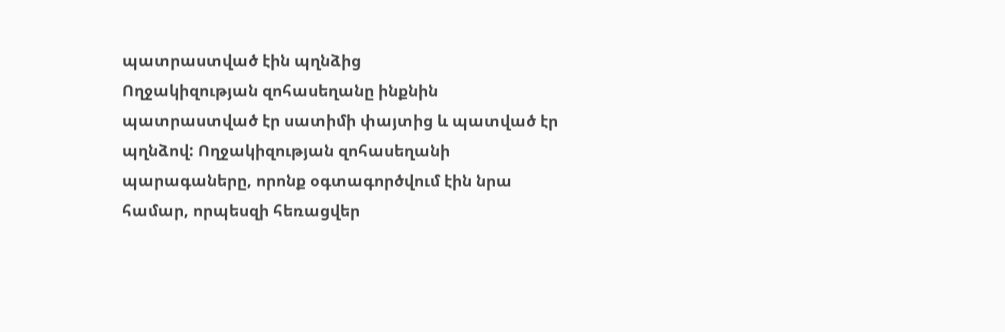պատրաստված էին պղնձից
Ողջակիզության զոհասեղանը ինքնին պատրաստված էր սատիմի փայտից և պատված էր պղնձով: Ողջակիզության զոհասեղանի պարագաները, որոնք օգտագործվում էին նրա համար, որպեսզի հեռացվեր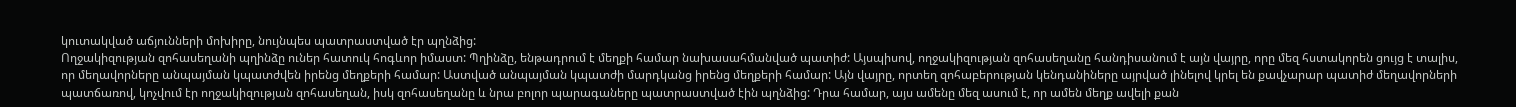կուտակված աճյունների մոխիրը, նույնպես պատրաստված էր պղնձից:
Ողջակիզության զոհասեղանի պղինձը ուներ հատուկ հոգևոր իմաստ: Պղինձը, ենթադրում է մեղքի համար նախասահմանված պատիժ: Այսպիսով, ողջակիզության զոհասեղանը հանդիսանում է այն վայրը, որը մեզ հստակորեն ցույց է տալիս, որ մեղավորները անպայման կպատժվեն իրենց մեղքերի համար: Աստված անպայման կպատժի մարդկանց իրենց մեղքերի համար: Այն վայրը, որտեղ զոհաբերության կենդանիները այրված լինելով կրել են քավչարար պատիժ մեղավորների պատճառով, կոչվում էր ողջակիզության զոհասեղան, իսկ զոհասեղանը և նրա բոլոր պարագաները պատրաստված էին պղնձից: Դրա համար, այս ամենը մեզ ասում է, որ ամեն մեղք ավելի քան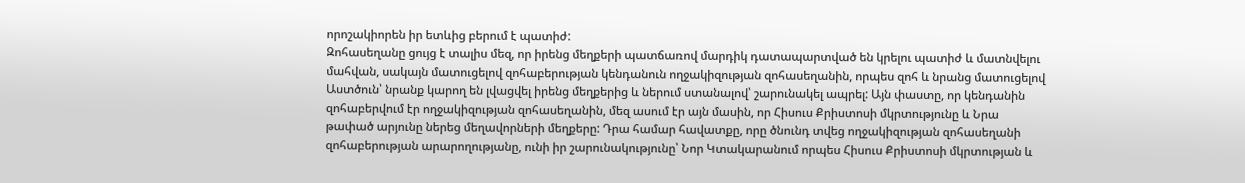որոշակիորեն իր ետևից բերում է պատիժ:
Զոհասեղանը ցույց է տալիս մեզ, որ իրենց մեղքերի պատճառով մարդիկ դատապարտված են կրելու պատիժ և մատնվելու մահվան, սակայն մատուցելով զոհաբերության կենդանուն ողջակիզության զոհասեղանին, որպես զոհ և նրանց մատուցելով Աստծուն՝ նրանք կարող են լվացվել իրենց մեղքերից և ներում ստանալով՝ շարունակել ապրել: Այն փաստը, որ կենդանին զոհաբերվում էր ողջակիզության զոհասեղանին, մեզ ասում էր այն մասին, որ Հիսուս Քրիստոսի մկրտությունը և Նրա թափած արյունը ներեց մեղավորների մեղքերը: Դրա համար հավատքը, որը ծնունդ տվեց ողջակիզության զոհասեղանի զոհաբերության արարողությանը, ունի իր շարունակությունը՝ Նոր Կտակարանում որպես Հիսուս Քրիստոսի մկրտության և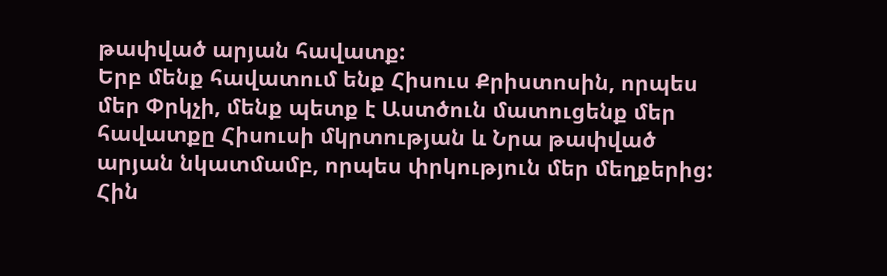թափված արյան հավատք:
Երբ մենք հավատում ենք Հիսուս Քրիստոսին, որպես մեր Փրկչի, մենք պետք է Աստծուն մատուցենք մեր հավատքը Հիսուսի մկրտության և Նրա թափված արյան նկատմամբ, որպես փրկություն մեր մեղքերից: Հին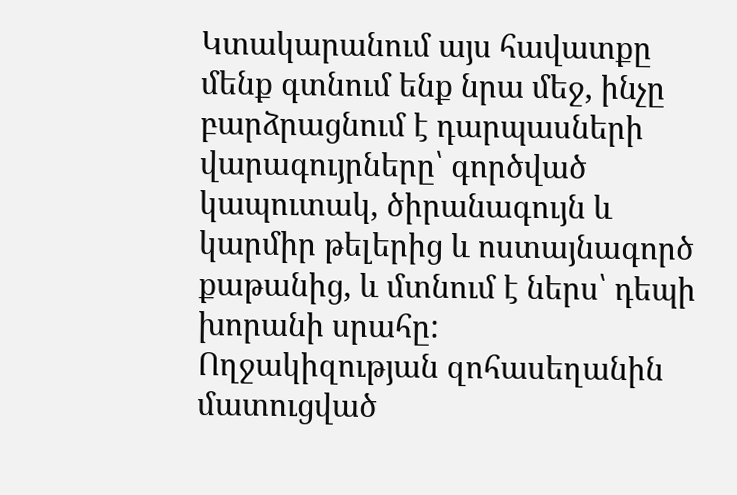Կտակարանում այս հավատքը մենք գտնում ենք նրա մեջ, ինչը բարձրացնում է դարպասների վարագույրները՝ գործված կապուտակ, ծիրանագույն և կարմիր թելերից և ոստայնագործ քաթանից, և մտնում է ներս՝ դեպի խորանի սրահը:
Ողջակիզության զոհասեղանին մատուցված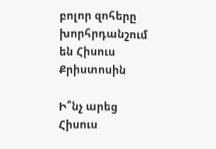բոլոր զոհերը խորհրդանշում են Հիսուս Քրիստոսին

Ի՞նչ արեց Հիսուս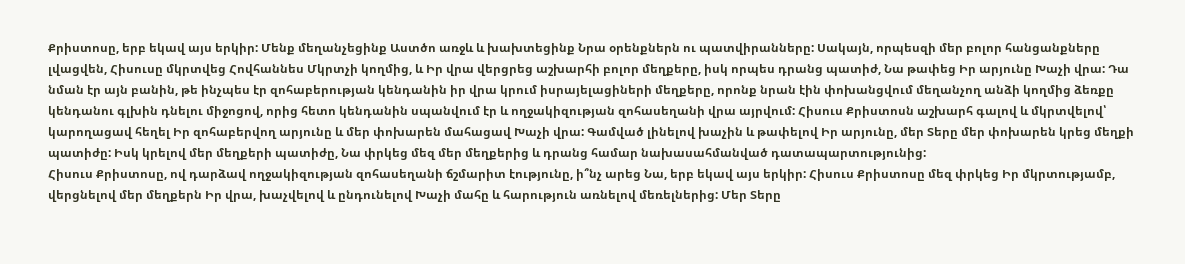Քրիստոսը, երբ եկավ այս երկիր: Մենք մեղանչեցինք Աստծո առջև և խախտեցինք Նրա օրենքներն ու պատվիրանները: Սակայն, որպեսզի մեր բոլոր հանցանքները լվացվեն, Հիսուսը մկրտվեց Հովհաննես Մկրտչի կողմից, և Իր վրա վերցրեց աշխարհի բոլոր մեղքերը, իսկ որպես դրանց պատիժ, Նա թափեց Իր արյունը Խաչի վրա: Դա նման էր այն բանին, թե ինչպես էր զոհաբերության կենդանին իր վրա կրում իսրայելացիների մեղքերը, որոնք նրան էին փոխանցվում մեղանչող անձի կողմից ձեռքը կենդանու գլխին դնելու միջոցով, որից հետո կենդանին սպանվում էր և ողջակիզության զոհասեղանի վրա այրվում: Հիսուս Քրիստոսն աշխարհ գալով և մկրտվելով՝ կարողացավ հեղել Իր զոհաբերվող արյունը և մեր փոխարեն մահացավ Խաչի վրա: Գամված լինելով խաչին և թափելով Իր արյունը, մեր Տերը մեր փոխարեն կրեց մեղքի պատիժը: Իսկ կրելով մեր մեղքերի պատիժը, Նա փրկեց մեզ մեր մեղքերից և դրանց համար նախասահմանված դատապարտությունից:
Հիսուս Քրիստոսը, ով դարձավ ողջակիզության զոհասեղանի ճշմարիտ էությունը, ի՞նչ արեց Նա, երբ եկավ այս երկիր: Հիսուս Քրիստոսը մեզ փրկեց Իր մկրտությամբ, վերցնելով մեր մեղքերն Իր վրա, խաչվելով և ընդունելով Խաչի մահը և հարություն առնելով մեռելներից: Մեր Տերը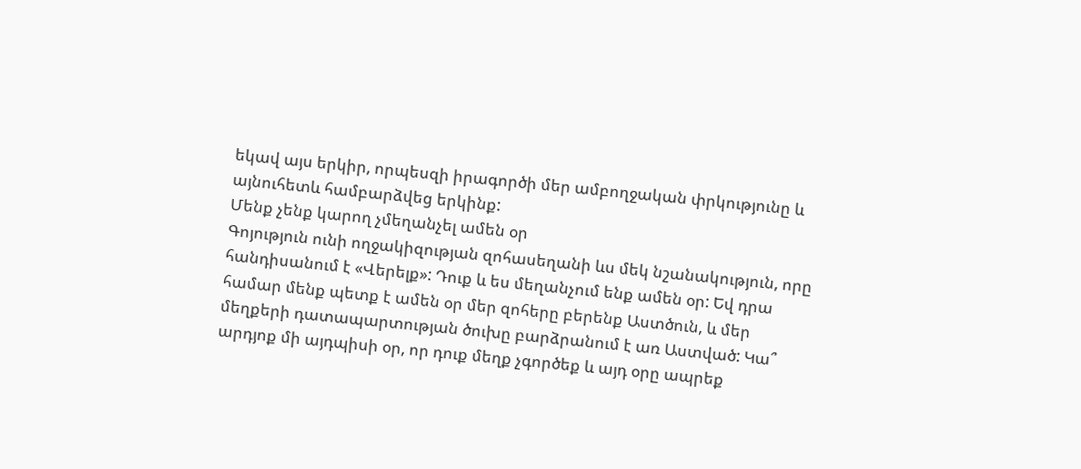եկավ այս երկիր, որպեսզի իրագործի մեր ամբողջական փրկությունը և այնուհետև համբարձվեց երկինք:
Մենք չենք կարող չմեղանչել ամեն օր
Գոյություն ունի ողջակիզության զոհասեղանի ևս մեկ նշանակություն, որը հանդիսանում է «Վերելք»: Դուք և ես մեղանչում ենք ամեն օր: Եվ դրա համար մենք պետք է ամեն օր մեր զոհերը բերենք Աստծուն, և մեր մեղքերի դատապարտության ծուխը բարձրանում է առ Աստված: Կա՞ արդյոք մի այդպիսի օր, որ դուք մեղք չգործեք և այդ օրը ապրեք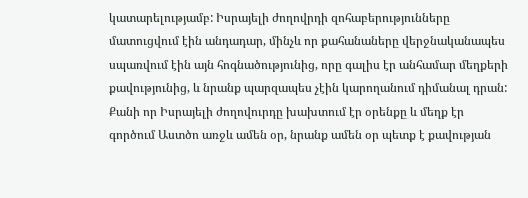կատարելությամբ: Իսրայելի ժողովրդի զոհաբերությունները մատուցվում էին անդադար, մինչև որ քահանաները վերջնականապես սպառվում էին այն հոգնածությունից, որը գալիս էր անհամար մեղքերի քավությունից, և նրանք պարզապես չէին կարողանում դիմանալ դրան: Քանի որ Իսրայելի ժողովուրդը խախտում էր օրենքը և մեղք էր գործում Աստծո առջև ամեն օր, նրանք ամեն օր պետք է քավության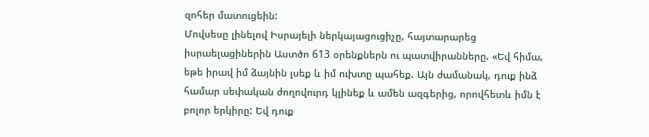զոհեր մատուցեին:
Մովսեսը լինելով Իսրայելի ներկայացուցիչը, հայտարարեց իսրաելացիներին Աստծո 613 օրենքներն ու պատվիրանները. «Եվ հիմա, եթե իրավ իմ ձայնին լսեք և իմ ուխտը պահեք. Այն ժամանակ, դուք ինձ համար սեփական ժողովուրդ կլինեք և ամեն ազգերից, որովհետև իմն է բոլոր երկիրը: Եվ դուք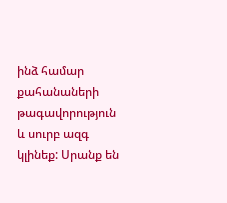ինձ համար քահանաների թագավորություն և սուրբ ազգ կլինեք: Սրանք են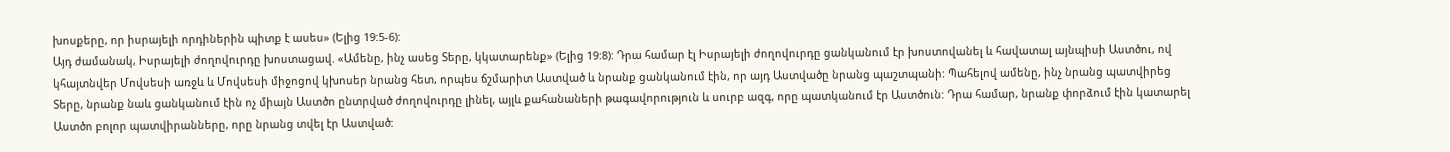խոսքերը, որ իսրայելի որդիներին պիտք է ասես» (Ելից 19:5-6):
Այդ ժամանակ, Իսրայելի ժողովուրդը խոստացավ. «Ամենը, ինչ ասեց Տերը, կկատարենք» (Ելից 19:8): Դրա համար էլ Իսրայելի ժողովուրդը ցանկանում էր խոստովանել և հավատալ այնպիսի Աստծու, ով կհայտնվեր Մովսեսի առջև և Մովսեսի միջոցով կխոսեր նրանց հետ, որպես ճշմարիտ Աստված և նրանք ցանկանում էին, որ այդ Աստվածը նրանց պաշտպանի: Պահելով ամենը, ինչ նրանց պատվիրեց Տերը, նրանք նաև ցանկանում էին ոչ միայն Աստծո ընտրված ժողովուրդը լինել, այլև քահանաների թագավորություն և սուրբ ազգ, որը պատկանում էր Աստծուն: Դրա համար, նրանք փորձում էին կատարել Աստծո բոլոր պատվիրանները, որը նրանց տվել էր Աստված: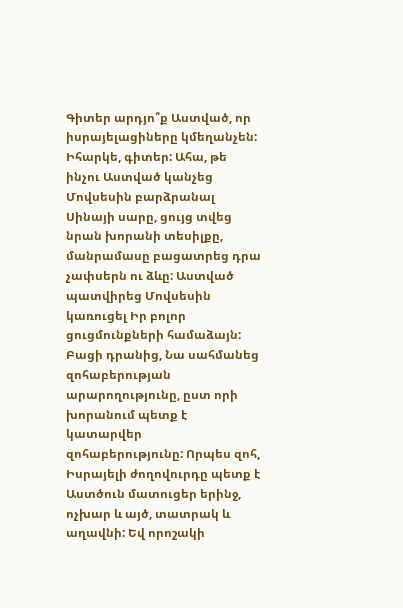Գիտեր արդյո՞ք Աստված, որ իսրայելացիները կմեղանչեն: Իհարկե, գիտեր: Ահա, թե ինչու Աստված կանչեց Մովսեսին բարձրանալ Սինայի սարը, ցույց տվեց նրան խորանի տեսիլքը, մանրամասը բացատրեց դրա չափսերն ու ձևը: Աստված պատվիրեց Մովսեսին կառուցել Իր բոլոր ցուցմունքների համաձայն:
Բացի դրանից, Նա սահմանեց զոհաբերության արարողությունը, ըստ որի խորանում պետք է կատարվեր զոհաբերությունը: Որպես զոհ, Իսրայելի ժողովուրդը պետք է Աստծուն մատուցեր երինջ, ոչխար և այծ, տատրակ և աղավնի: Եվ որոշակի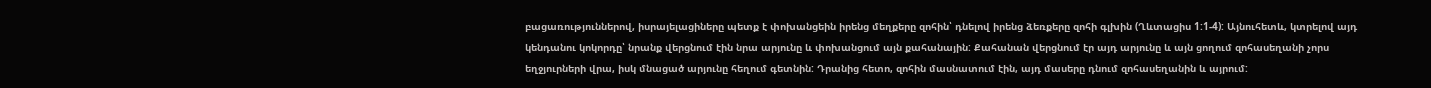բացառություններով, իսրայելացիները պետք է փոխանցեին իրենց մեղքերը զոհին՝ դնելով իրենց ձեռքերը զոհի գլխին (Ղևտացիս 1:1-4): Այնուհետև, կտրելով այդ կենդանու կոկորդը՝ նրանք վերցնում էին նրա արյունը և փոխանցում այն քահանային: Քահանան վերցնում էր այդ արյունը և այն ցողում զոհասեղանի չորս եղջյուրների վրա, իսկ մնացած արյունը հեղում գետնին: Դրանից հետո, զոհին մասնատում էին, այդ մասերը դնում զոհասեղանին և այրում: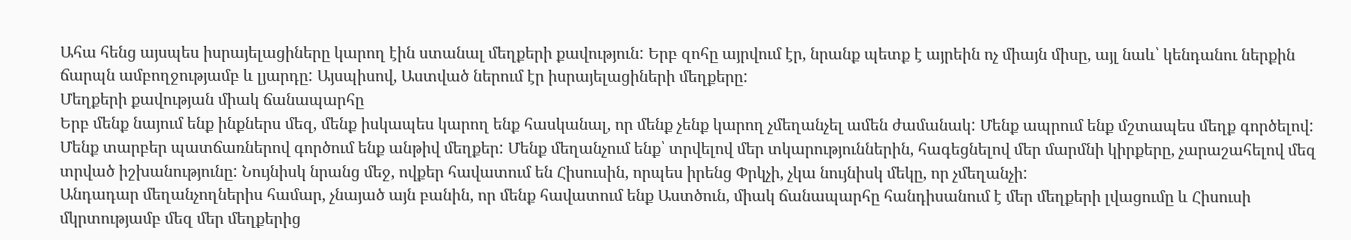Ահա հենց այսպես իսրայելացիները կարող էին ստանալ մեղքերի քավություն: Երբ զոհը այրվում էր, նրանք պետք է այրեին ոչ միայն միսը, այլ նաև՝ կենդանու ներքին ճարպն ամբողջությամբ և լյարդը: Այսպիսով, Աստված ներում էր իսրայելացիների մեղքերը:
Մեղքերի քավության միակ ճանապարհը
Երբ մենք նայում ենք ինքներս մեզ, մենք իսկապես կարող ենք հասկանալ, որ մենք չենք կարող չմեղանչել ամեն ժամանակ: Մենք ապրում ենք մշտապես մեղք գործելով: Մենք տարբեր պատճառներով գործում ենք անթիվ մեղքեր: Մենք մեղանչում ենք՝ տրվելով մեր տկարություններին, հագեցնելով մեր մարմնի կիրքերը, չարաշահելով մեզ տրված իշխանությունը: Նույնիսկ նրանց մեջ, ովքեր հավատում են Հիսուսին, որպես իրենց Փրկչի, չկա նույնիսկ մեկը, որ չմեղանչի:
Անդադար մեղանչողներիս համար, չնայած այն բանին, որ մենք հավատում ենք Աստծուն, միակ ճանապարհը հանդիսանում է մեր մեղքերի լվացումը և Հիսուսի մկրտությամբ մեզ մեր մեղքերից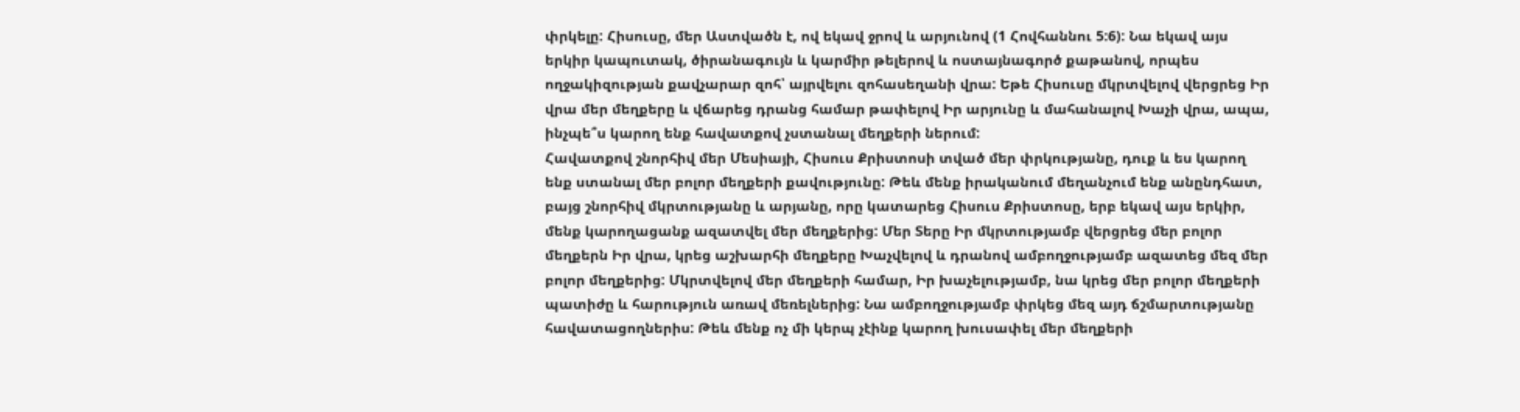փրկելը: Հիսուսը, մեր Աստվածն է, ով եկավ ջրով և արյունով (1 Հովհաննու 5:6): Նա եկավ այս երկիր կապուտակ, ծիրանագույն և կարմիր թելերով և ոստայնագործ քաթանով, որպես ողջակիզության քավչարար զոհ՝ այրվելու զոհասեղանի վրա: Եթե Հիսուսը մկրտվելով վերցրեց Իր վրա մեր մեղքերը և վճարեց դրանց համար թափելով Իր արյունը և մահանալով Խաչի վրա, ապա, ինչպե՞ս կարող ենք հավատքով չստանալ մեղքերի ներում:
Հավատքով շնորհիվ մեր Մեսիայի, Հիսուս Քրիստոսի տված մեր փրկությանը, դուք և ես կարող ենք ստանալ մեր բոլոր մեղքերի քավությունը: Թեև մենք իրականում մեղանչում ենք անընդհատ, բայց շնորհիվ մկրտությանը և արյանը, որը կատարեց Հիսուս Քրիստոսը, երբ եկավ այս երկիր, մենք կարողացանք ազատվել մեր մեղքերից: Մեր Տերը Իր մկրտությամբ վերցրեց մեր բոլոր մեղքերն Իր վրա, կրեց աշխարհի մեղքերը Խաչվելով և դրանով ամբողջությամբ ազատեց մեզ մեր բոլոր մեղքերից: Մկրտվելով մեր մեղքերի համար, Իր խաչելությամբ, նա կրեց մեր բոլոր մեղքերի պատիժը և հարություն առավ մեռելներից: Նա ամբողջությամբ փրկեց մեզ այդ ճշմարտությանը հավատացողներիս: Թեև մենք ոչ մի կերպ չէինք կարող խուսափել մեր մեղքերի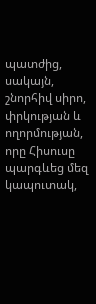պատժից, սակայն, շնորհիվ սիրո, փրկության և ողորմության, որը Հիսուսը պարգևեց մեզ կապուտակ,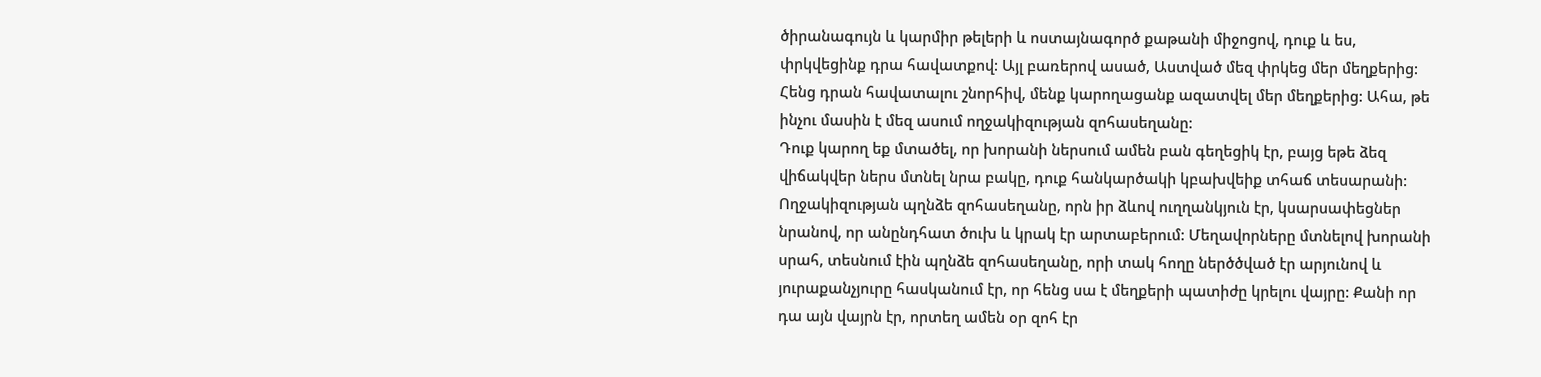ծիրանագույն և կարմիր թելերի և ոստայնագործ քաթանի միջոցով, դուք և ես, փրկվեցինք դրա հավատքով: Այլ բառերով ասած, Աստված մեզ փրկեց մեր մեղքերից: Հենց դրան հավատալու շնորհիվ, մենք կարողացանք ազատվել մեր մեղքերից: Ահա, թե ինչու մասին է մեզ ասում ողջակիզության զոհասեղանը:
Դուք կարող եք մտածել, որ խորանի ներսում ամեն բան գեղեցիկ էր, բայց եթե ձեզ վիճակվեր ներս մտնել նրա բակը, դուք հանկարծակի կբախվեիք տհաճ տեսարանի: Ողջակիզության պղնձե զոհասեղանը, որն իր ձևով ուղղանկյուն էր, կսարսափեցներ նրանով, որ անընդհատ ծուխ և կրակ էր արտաբերում: Մեղավորները մտնելով խորանի սրահ, տեսնում էին պղնձե զոհասեղանը, որի տակ հողը ներծծված էր արյունով և յուրաքանչյուրը հասկանում էր, որ հենց սա է մեղքերի պատիժը կրելու վայրը: Քանի որ դա այն վայրն էր, որտեղ ամեն օր զոհ էր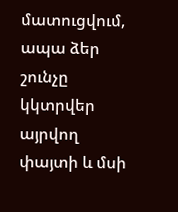մատուցվում, ապա ձեր շունչը կկտրվեր այրվող փայտի և մսի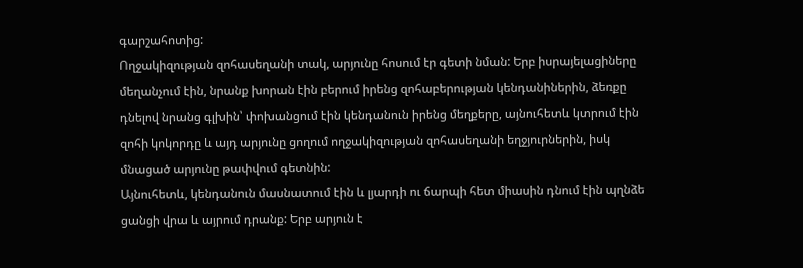գարշահոտից:
Ողջակիզության զոհասեղանի տակ, արյունը հոսում էր գետի նման: Երբ իսրայելացիները մեղանչում էին, նրանք խորան էին բերում իրենց զոհաբերության կենդանիներին, ձեռքը դնելով նրանց գլխին՝ փոխանցում էին կենդանուն իրենց մեղքերը, այնուհետև կտրում էին զոհի կոկորդը և այդ արյունը ցողում ողջակիզության զոհասեղանի եղջյուրներին, իսկ մնացած արյունը թափվում գետնին:
Այնուհետև, կենդանուն մասնատում էին և լյարդի ու ճարպի հետ միասին դնում էին պղնձե ցանցի վրա և այրում դրանք: Երբ արյուն է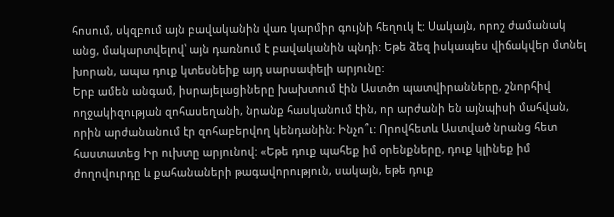հոսում, սկզբում այն բավականին վառ կարմիր գույնի հեղուկ է: Սակայն, որոշ ժամանակ անց, մակարտվելով՝ այն դառնում է բավականին պնդի: Եթե ձեզ իսկապես վիճակվեր մտնել խորան, ապա դուք կտեսնեիք այդ սարսափելի արյունը:
Երբ ամեն անգամ, իսրայելացիները խախտում էին Աստծո պատվիրանները, շնորհիվ ողջակիզության զոհասեղանի, նրանք հասկանում էին, որ արժանի են այնպիսի մահվան, որին արժանանում էր զոհաբերվող կենդանին: Ինչո՞ւ: Որովհետև Աստված նրանց հետ հաստատեց Իր ուխտը արյունով: «Եթե դուք պահեք իմ օրենքները, դուք կլինեք իմ ժողովուրդը և քահանաների թագավորություն, սակայն, եթե դուք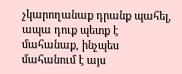չկարողանաք դրանք պահել, ապա դուք պետք է մահանաք, ինչպես մահանում է այս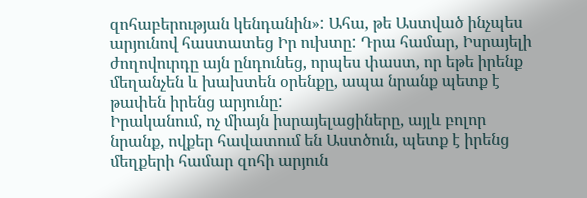զոհաբերության կենդանին»: Ահա, թե Աստված ինչպես արյունով հաստատեց Իր ուխտը: Դրա համար, Իսրայելի ժողովուրդը այն ընդունեց, որպես փաստ, որ եթե իրենք մեղանչեն և խախտեն օրենքը, ապա նրանք պետք է թափեն իրենց արյունը:
Իրականում, ոչ միայն իսրայելացիները, այլև բոլոր նրանք, ովքեր հավատում են Աստծուն, պետք է իրենց մեղքերի համար զոհի արյուն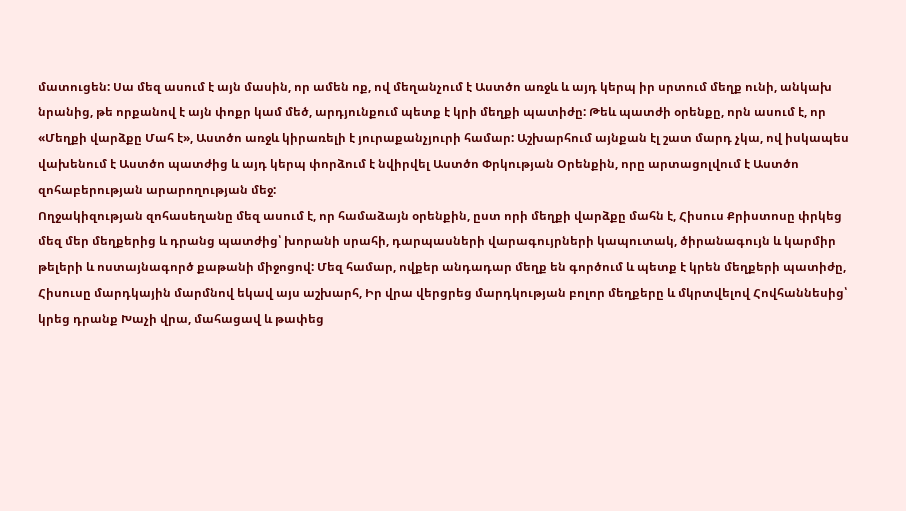մատուցեն: Սա մեզ ասում է այն մասին, որ ամեն ոք, ով մեղանչում է Աստծո առջև և այդ կերպ իր սրտում մեղք ունի, անկախ նրանից, թե որքանով է այն փոքր կամ մեծ, արդյունքում պետք է կրի մեղքի պատիժը: Թեև պատժի օրենքը, որն ասում է, որ «Մեղքի վարձքը Մահ է», Աստծո առջև կիրառելի է յուրաքանչյուրի համար: Աշխարհում այնքան էլ շատ մարդ չկա, ով իսկապես վախենում է Աստծո պատժից և այդ կերպ փորձում է նվիրվել Աստծո Փրկության Օրենքին, որը արտացոլվում է Աստծո զոհաբերության արարողության մեջ:
Ողջակիզության զոհասեղանը մեզ ասում է, որ համաձայն օրենքին, ըստ որի մեղքի վարձքը մահն է, Հիսուս Քրիստոսը փրկեց մեզ մեր մեղքերից և դրանց պատժից՝ խորանի սրահի, դարպասների վարագույրների կապուտակ, ծիրանագույն և կարմիր թելերի և ոստայնագործ քաթանի միջոցով: Մեզ համար, ովքեր անդադար մեղք են գործում և պետք է կրեն մեղքերի պատիժը, Հիսուսը մարդկային մարմնով եկավ այս աշխարհ, Իր վրա վերցրեց մարդկության բոլոր մեղքերը և մկրտվելով Հովհաննեսից՝ կրեց դրանք Խաչի վրա, մահացավ և թափեց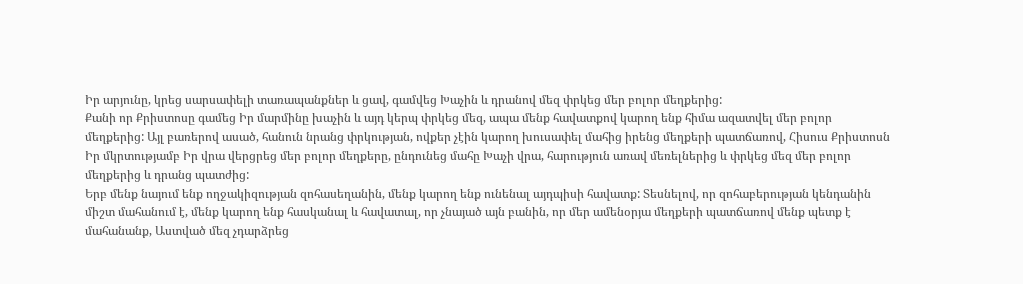Իր արյունը, կրեց սարսափելի տառապանքներ և ցավ, գամվեց Խաչին և դրանով մեզ փրկեց մեր բոլոր մեղքերից:
Քանի որ Քրիստոսը գամեց Իր մարմինը խաչին և այդ կերպ փրկեց մեզ, ապա մենք հավատքով կարող ենք հիմա ազատվել մեր բոլոր մեղքերից: Այլ բառերով ասած, հանուն նրանց փրկության, ովքեր չէին կարող խուսափել մահից իրենց մեղքերի պատճառով, Հիսուս Քրիստոսն Իր մկրտությամբ Իր վրա վերցրեց մեր բոլոր մեղքերը, ընդունեց մահը Խաչի վրա, հարություն առավ մեռելներից և փրկեց մեզ մեր բոլոր մեղքերից և դրանց պատժից:
Երբ մենք նայում ենք ողջակիզության զոհասեղանին, մենք կարող ենք ունենալ այդպիսի հավատք: Տեսնելով, որ զոհաբերության կենդանին միշտ մահանում է, մենք կարող ենք հասկանալ և հավատալ, որ չնայած այն բանին, որ մեր ամենօրյա մեղքերի պատճառով մենք պետք է մահանանք, Աստված մեզ չդարձրեց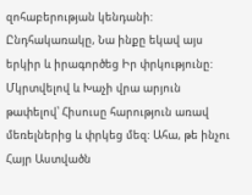զոհաբերության կենդանի: Ընդհակառակը, Նա ինքը եկավ այս երկիր և իրագործեց Իր փրկությունը:
Մկրտվելով և Խաչի վրա արյուն թափելով՝ Հիսուսը հարություն առավ մեռելներից և փրկեց մեզ: Ահա, թե ինչու Հայր Աստվածն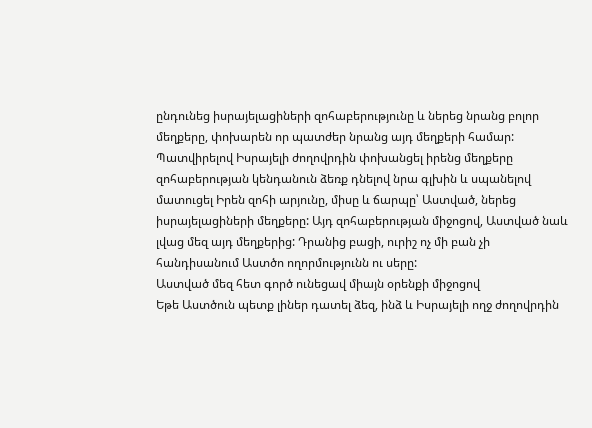ընդունեց իսրայելացիների զոհաբերությունը և ներեց նրանց բոլոր մեղքերը, փոխարեն որ պատժեր նրանց այդ մեղքերի համար: Պատվիրելով Իսրայելի ժողովրդին փոխանցել իրենց մեղքերը զոհաբերության կենդանուն ձեռք դնելով նրա գլխին և սպանելով մատուցել Իրեն զոհի արյունը, միսը և ճարպը՝ Աստված, ներեց իսրայելացիների մեղքերը: Այդ զոհաբերության միջոցով, Աստված նաև լվաց մեզ այդ մեղքերից: Դրանից բացի, ուրիշ ոչ մի բան չի հանդիսանում Աստծո ողորմությունն ու սերը:
Աստված մեզ հետ գործ ունեցավ միայն օրենքի միջոցով
Եթե Աստծուն պետք լիներ դատել ձեզ, ինձ և Իսրայելի ողջ ժողովրդին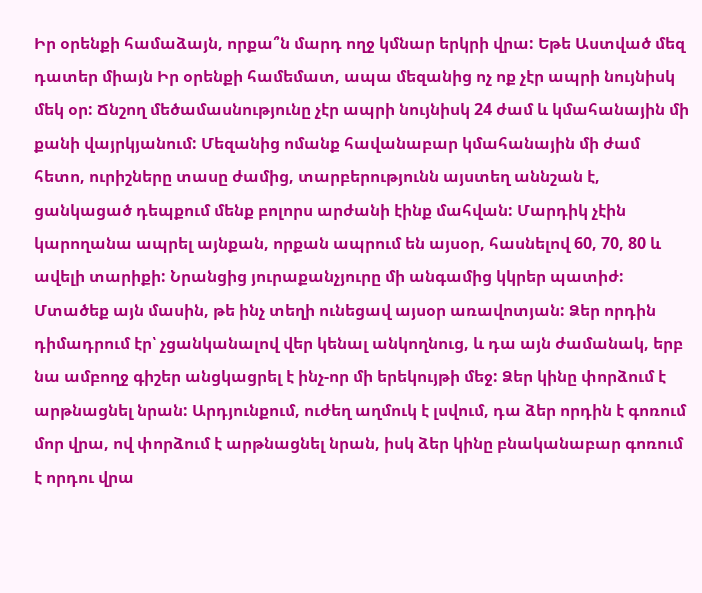Իր օրենքի համաձայն, որքա՞ն մարդ ողջ կմնար երկրի վրա: Եթե Աստված մեզ դատեր միայն Իր օրենքի համեմատ, ապա մեզանից ոչ ոք չէր ապրի նույնիսկ մեկ օր: Ճնշող մեծամասնությունը չէր ապրի նույնիսկ 24 ժամ և կմահանային մի քանի վայրկյանում: Մեզանից ոմանք հավանաբար կմահանային մի ժամ հետո, ուրիշները տասը ժամից, տարբերությունն այստեղ աննշան է, ցանկացած դեպքում մենք բոլորս արժանի էինք մահվան: Մարդիկ չէին կարողանա ապրել այնքան, որքան ապրում են այսօր, հասնելով 60, 70, 80 և ավելի տարիքի: Նրանցից յուրաքանչյուրը մի անգամից կկրեր պատիժ:
Մտածեք այն մասին, թե ինչ տեղի ունեցավ այսօր առավոտյան: Ձեր որդին դիմադրում էր՝ չցանկանալով վեր կենալ անկողնուց, և դա այն ժամանակ, երբ նա ամբողջ գիշեր անցկացրել է ինչ-որ մի երեկույթի մեջ: Ձեր կինը փորձում է արթնացնել նրան: Արդյունքում, ուժեղ աղմուկ է լսվում, դա ձեր որդին է գոռում մոր վրա, ով փորձում է արթնացնել նրան, իսկ ձեր կինը բնականաբար գոռում է որդու վրա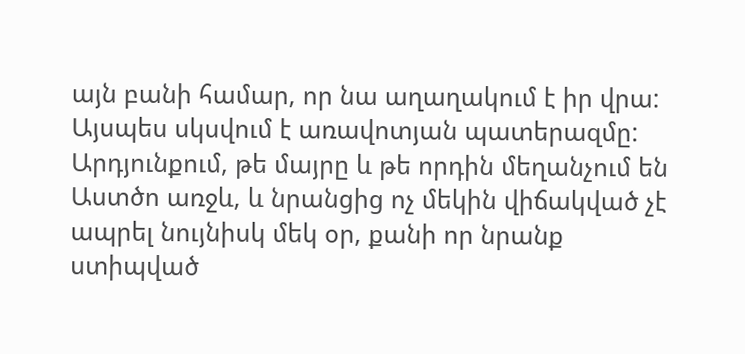այն բանի համար, որ նա աղաղակում է իր վրա: Այսպես սկսվում է առավոտյան պատերազմը: Արդյունքում, թե մայրը և թե որդին մեղանչում են Աստծո առջև, և նրանցից ոչ մեկին վիճակված չէ ապրել նույնիսկ մեկ օր, քանի որ նրանք ստիպված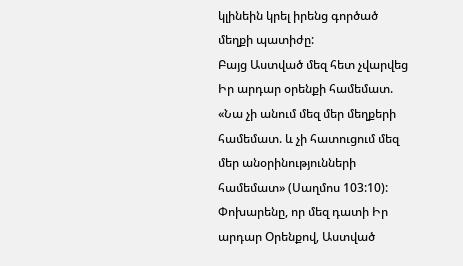կլինեին կրել իրենց գործած մեղքի պատիժը:
Բայց Աստված մեզ հետ չվարվեց Իր արդար օրենքի համեմատ. «Նա չի անում մեզ մեր մեղքերի համեմատ. և չի հատուցում մեզ մեր անօրինությունների համեմատ» (Սաղմոս 103:10):
Փոխարենը, որ մեզ դատի Իր արդար Օրենքով, Աստված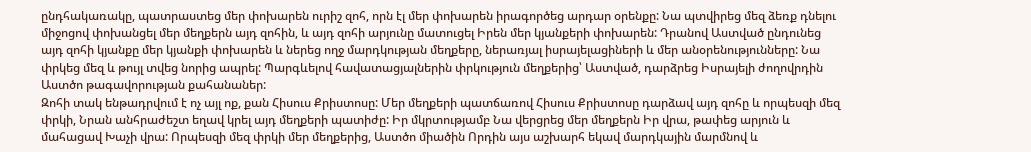ընդհակառակը, պատրաստեց մեր փոխարեն ուրիշ զոհ, որն էլ մեր փոխարեն իրագործեց արդար օրենքը: Նա պտվիրեց մեզ ձեռք դնելու միջոցով փոխանցել մեր մեղքերն այդ զոհին, և այդ զոհի արյունը մատուցել Իրեն մեր կյանքերի փոխարեն: Դրանով Աստված ընդունեց այդ զոհի կյանքը մեր կյանքի փոխարեն և ներեց ողջ մարդկության մեղքերը, ներառյալ իսրայելացիների և մեր անօրենությունները: Նա փրկեց մեզ և թույլ տվեց նորից ապրել: Պարգևելով հավատացյալներին փրկություն մեղքերից՝ Աստված, դարձրեց Իսրայելի ժողովրդին Աստծո թագավորության քահանաներ:
Զոհի տակ ենթադրվում է ոչ այլ ոք, քան Հիսուս Քրիստոսը: Մեր մեղքերի պատճառով Հիսուս Քրիստոսը դարձավ այդ զոհը և որպեսզի մեզ փրկի, Նրան անհրաժեշտ եղավ կրել այդ մեղքերի պատիժը: Իր մկրտությամբ Նա վերցրեց մեր մեղքերն Իր վրա, թափեց արյուն և մահացավ Խաչի վրա: Որպեսզի մեզ փրկի մեր մեղքերից, Աստծո միածին Որդին այս աշխարհ եկավ մարդկային մարմնով և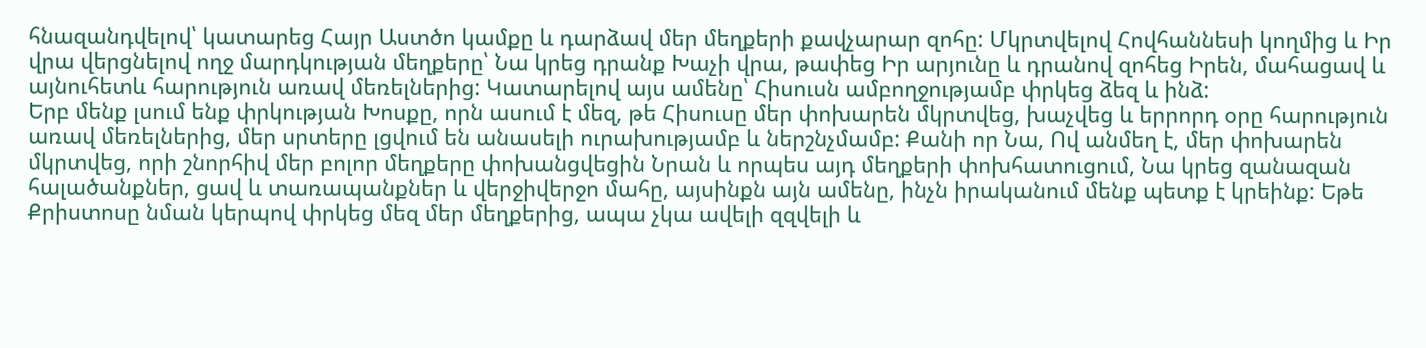հնազանդվելով՝ կատարեց Հայր Աստծո կամքը և դարձավ մեր մեղքերի քավչարար զոհը: Մկրտվելով Հովհաննեսի կողմից և Իր վրա վերցնելով ողջ մարդկության մեղքերը՝ Նա կրեց դրանք Խաչի վրա, թափեց Իր արյունը և դրանով զոհեց Իրեն, մահացավ և այնուհետև հարություն առավ մեռելներից: Կատարելով այս ամենը՝ Հիսուսն ամբողջությամբ փրկեց ձեզ և ինձ:
Երբ մենք լսում ենք փրկության Խոսքը, որն ասում է մեզ, թե Հիսուսը մեր փոխարեն մկրտվեց, խաչվեց և երրորդ օրը հարություն առավ մեռելներից, մեր սրտերը լցվում են անասելի ուրախությամբ և ներշնչմամբ: Քանի որ Նա, Ով անմեղ է, մեր փոխարեն մկրտվեց, որի շնորհիվ մեր բոլոր մեղքերը փոխանցվեցին Նրան և որպես այդ մեղքերի փոխհատուցում, Նա կրեց զանազան հալածանքներ, ցավ և տառապանքներ և վերջիվերջո մահը, այսինքն այն ամենը, ինչն իրականում մենք պետք է կրեինք: Եթե Քրիստոսը նման կերպով փրկեց մեզ մեր մեղքերից, ապա չկա ավելի զզվելի և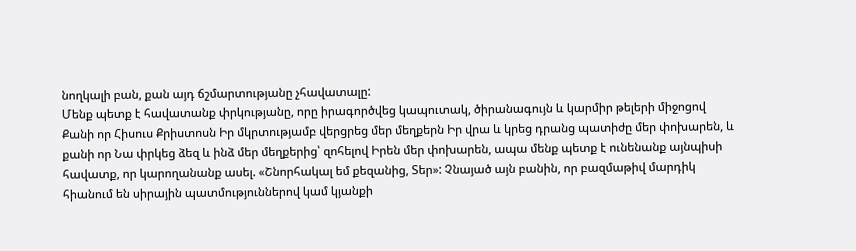նողկալի բան, քան այդ ճշմարտությանը չհավատալը:
Մենք պետք է հավատանք փրկությանը, որը իրագործվեց կապուտակ, ծիրանագույն և կարմիր թելերի միջոցով
Քանի որ Հիսուս Քրիստոսն Իր մկրտությամբ վերցրեց մեր մեղքերն Իր վրա և կրեց դրանց պատիժը մեր փոխարեն, և քանի որ Նա փրկեց ձեզ և ինձ մեր մեղքերից՝ զոհելով Իրեն մեր փոխարեն, ապա մենք պետք է ունենանք այնպիսի հավատք, որ կարողանանք ասել. «Շնորհակալ եմ քեզանից, Տեր»: Չնայած այն բանին, որ բազմաթիվ մարդիկ հիանում են սիրային պատմություններով կամ կյանքի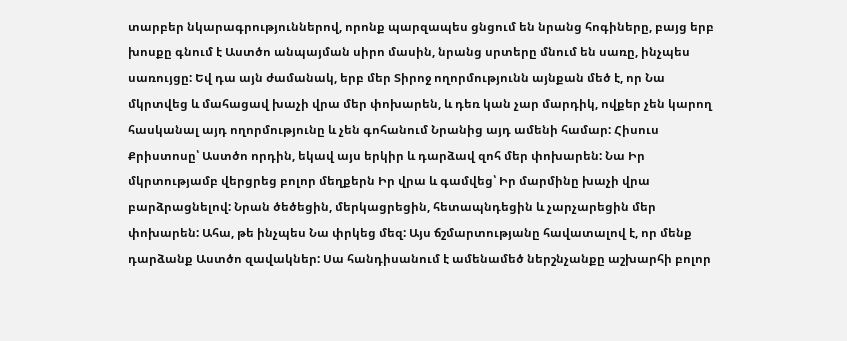տարբեր նկարագրություններով, որոնք պարզապես ցնցում են նրանց հոգիները, բայց երբ խոսքը գնում է Աստծո անպայման սիրո մասին, նրանց սրտերը մնում են սառը, ինչպես սառույցը: Եվ դա այն ժամանակ, երբ մեր Տիրոջ ողորմությունն այնքան մեծ է, որ Նա մկրտվեց և մահացավ խաչի վրա մեր փոխարեն, և դեռ կան չար մարդիկ, ովքեր չեն կարող հասկանալ այդ ողորմությունը և չեն գոհանում Նրանից այդ ամենի համար: Հիսուս Քրիստոսը՝ Աստծո որդին, եկավ այս երկիր և դարձավ զոհ մեր փոխարեն: Նա Իր մկրտությամբ վերցրեց բոլոր մեղքերն Իր վրա և գամվեց՝ Իր մարմինը խաչի վրա բարձրացնելով: Նրան ծեծեցին, մերկացրեցին, հետապնդեցին և չարչարեցին մեր փոխարեն: Ահա, թե ինչպես Նա փրկեց մեզ: Այս ճշմարտությանը հավատալով է, որ մենք դարձանք Աստծո զավակներ: Սա հանդիսանում է ամենամեծ ներշնչանքը աշխարհի բոլոր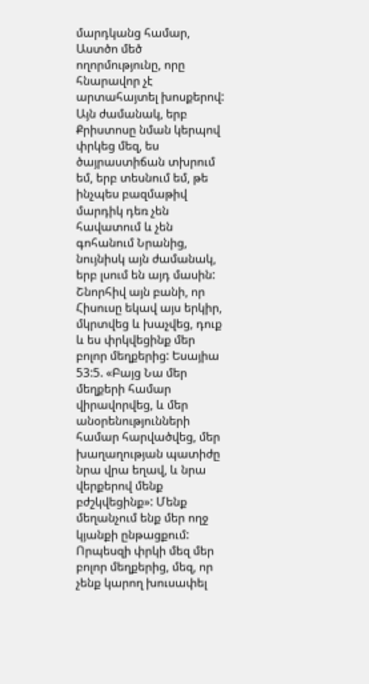մարդկանց համար, Աստծո մեծ ողորմությունը, որը հնարավոր չէ արտահայտել խոսքերով: Այն ժամանակ, երբ Քրիստոսը նման կերպով փրկեց մեզ, ես ծայրաստիճան տխրում եմ, երբ տեսնում եմ, թե ինչպես բազմաթիվ մարդիկ դեռ չեն հավատում և չեն գոհանում Նրանից, նույնիսկ այն ժամանակ, երբ լսում են այդ մասին: Շնորհիվ այն բանի, որ Հիսուսը եկավ այս երկիր, մկրտվեց և խաչվեց, դուք և ես փրկվեցինք մեր բոլոր մեղքերից: Եսայիա 53:5. «Բայց Նա մեր մեղքերի համար վիրավորվեց, և մեր անօրենությունների համար հարվածվեց, մեր խաղաղության պատիժը նրա վրա եղավ, և նրա վերքերով մենք բժշկվեցինք»: Մենք մեղանչում ենք մեր ողջ կյանքի ընթացքում: Որպեսզի փրկի մեզ մեր բոլոր մեղքերից, մեզ, որ չենք կարող խուսափել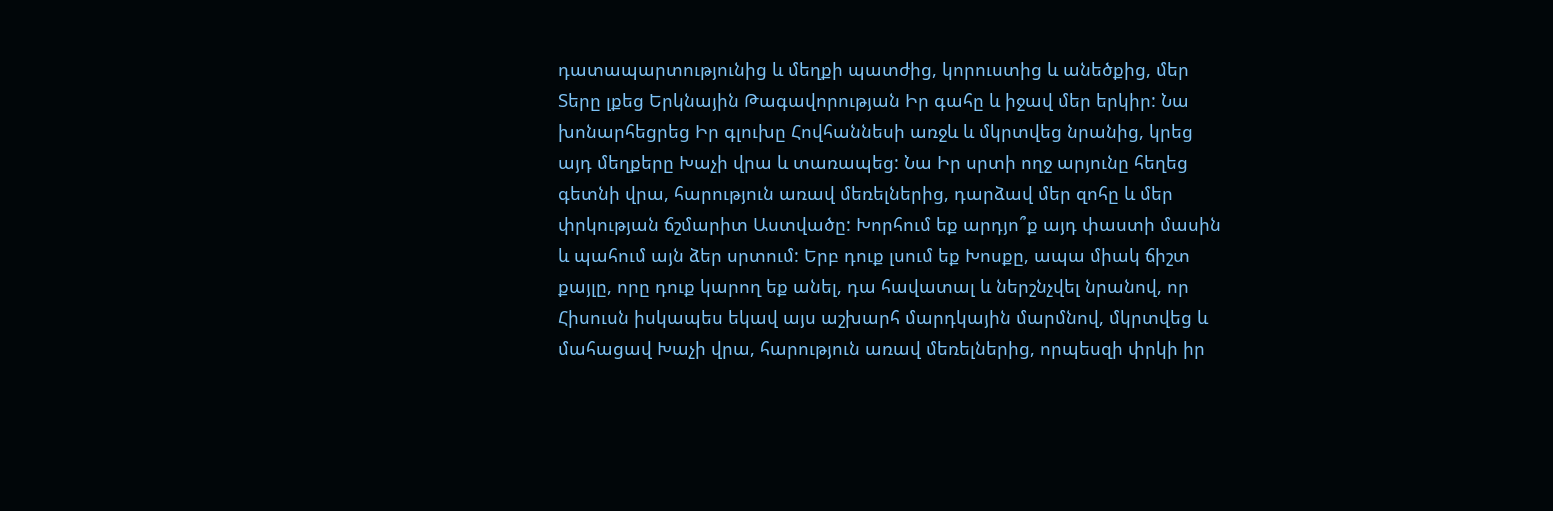դատապարտությունից և մեղքի պատժից, կորուստից և անեծքից, մեր Տերը լքեց Երկնային Թագավորության Իր գահը և իջավ մեր երկիր: Նա խոնարհեցրեց Իր գլուխը Հովհաննեսի առջև և մկրտվեց նրանից, կրեց այդ մեղքերը Խաչի վրա և տառապեց: Նա Իր սրտի ողջ արյունը հեղեց գետնի վրա, հարություն առավ մեռելներից, դարձավ մեր զոհը և մեր փրկության ճշմարիտ Աստվածը: Խորհում եք արդյո՞ք այդ փաստի մասին և պահում այն ձեր սրտում: Երբ դուք լսում եք Խոսքը, ապա միակ ճիշտ քայլը, որը դուք կարող եք անել, դա հավատալ և ներշնչվել նրանով, որ Հիսուսն իսկապես եկավ այս աշխարհ մարդկային մարմնով, մկրտվեց և մահացավ Խաչի վրա, հարություն առավ մեռելներից, որպեսզի փրկի իր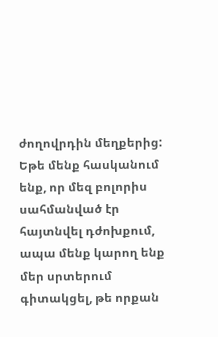ժողովրդին մեղքերից: Եթե մենք հասկանում ենք, որ մեզ բոլորիս սահմանված էր հայտնվել դժոխքում, ապա մենք կարող ենք մեր սրտերում գիտակցել, թե որքան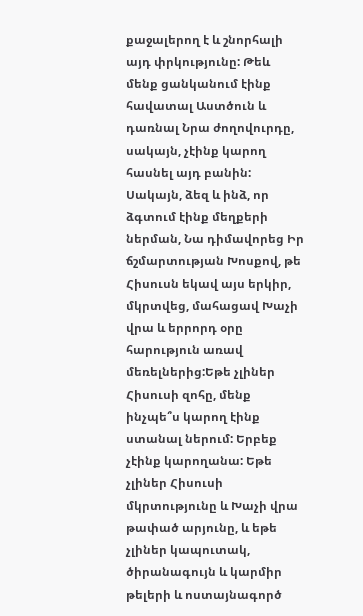քաջալերող է և շնորհալի այդ փրկությունը: Թեև մենք ցանկանում էինք հավատալ Աստծուն և դառնալ Նրա ժողովուրդը, սակայն, չէինք կարող հասնել այդ բանին: Սակայն, ձեզ և ինձ, որ ձգտում էինք մեղքերի ներման, Նա դիմավորեց Իր ճշմարտության Խոսքով, թե Հիսուսն եկավ այս երկիր, մկրտվեց, մահացավ Խաչի վրա և երրորդ օրը հարություն առավ մեռելներից:Եթե չլիներ Հիսուսի զոհը, մենք ինչպե՞ս կարող էինք ստանալ ներում: Երբեք չէինք կարողանա: Եթե չլիներ Հիսուսի մկրտությունը և Խաչի վրա թափած արյունը, և եթե չլիներ կապուտակ, ծիրանագույն և կարմիր թելերի և ոստայնագործ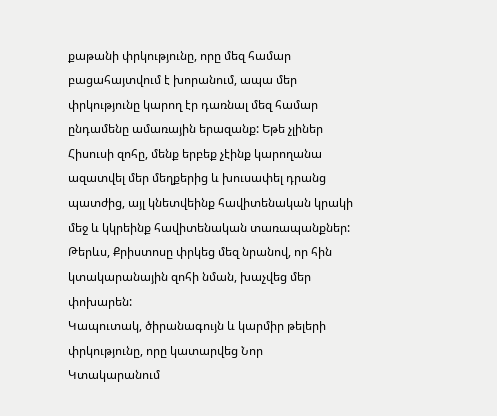քաթանի փրկությունը, որը մեզ համար բացահայտվում է խորանում, ապա մեր փրկությունը կարող էր դառնալ մեզ համար ընդամենը ամառային երազանք: Եթե չլիներ Հիսուսի զոհը, մենք երբեք չէինք կարողանա ազատվել մեր մեղքերից և խուսափել դրանց պատժից, այլ կնետվեինք հավիտենական կրակի մեջ և կկրեինք հավիտենական տառապանքներ: Թերևս, Քրիստոսը փրկեց մեզ նրանով, որ հին կտակարանային զոհի նման, խաչվեց մեր փոխարեն:
Կապուտակ, ծիրանագույն և կարմիր թելերի փրկությունը, որը կատարվեց Նոր Կտակարանում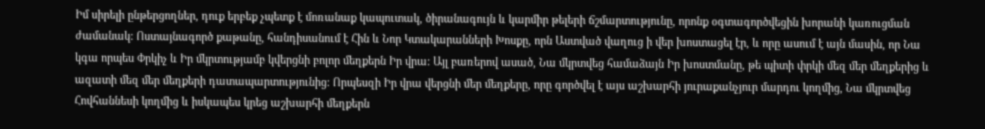Իմ սիրելի ընթերցողներ, դուք երբեք չպետք է մոռանաք կապուտակ, ծիրանագույն և կարմիր թելերի ճշմարտությունը, որոնք օգտագործվեցին խորանի կառուցման ժամանակ: Ոստայնագործ քաթանը, հանդիսանում է Հին և Նոր Կտակարանների Խոսքը, որն Աստված վաղուց ի վեր խոստացել էր, և որը ասում է այն մասին, որ Նա կգա որպես Փրկիչ և Իր մկրտությամբ կվերցնի բոլոր մեղքերն Իր վրա: Այլ բառերով ասած, Նա մկրտվեց համաձայն Իր խոստմանը, թե պիտի փրկի մեզ մեր մեղքերից և ազատի մեզ մեր մեղքերի դատապարտությունից: Որպեսզի Իր վրա վերցնի մեր մեղքերը, որը գործվել է այս աշխարհի յուրաքանչյուր մարդու կողմից, Նա մկրտվեց Հովհաննեսի կողմից և իսկապես կրեց աշխարհի մեղքերն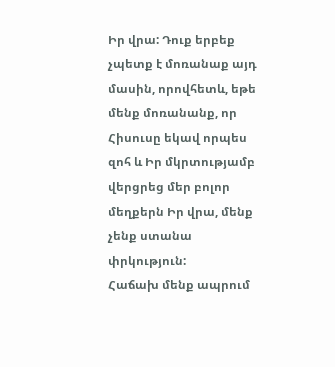Իր վրա: Դուք երբեք չպետք է մոռանաք այդ մասին, որովհետև, եթե մենք մոռանանք, որ Հիսուսը եկավ որպես զոհ և Իր մկրտությամբ վերցրեց մեր բոլոր մեղքերն Իր վրա, մենք չենք ստանա փրկություն:
Հաճախ մենք ապրում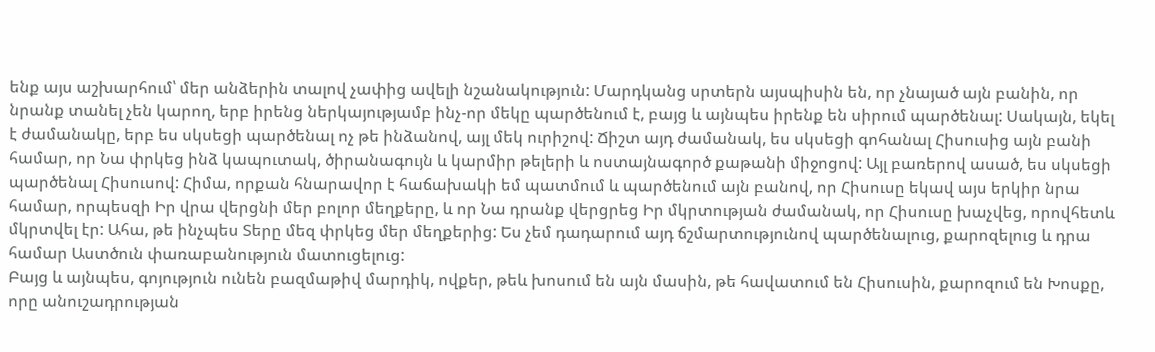ենք այս աշխարհում՝ մեր անձերին տալով չափից ավելի նշանակություն: Մարդկանց սրտերն այսպիսին են, որ չնայած այն բանին, որ նրանք տանել չեն կարող, երբ իրենց ներկայությամբ ինչ-որ մեկը պարծենում է, բայց և այնպես իրենք են սիրում պարծենալ: Սակայն, եկել է ժամանակը, երբ ես սկսեցի պարծենալ ոչ թե ինձանով, այլ մեկ ուրիշով: Ճիշտ այդ ժամանակ, ես սկսեցի գոհանալ Հիսուսից այն բանի համար, որ Նա փրկեց ինձ կապուտակ, ծիրանագույն և կարմիր թելերի և ոստայնագործ քաթանի միջոցով: Այլ բառերով ասած, ես սկսեցի պարծենալ Հիսուսով: Հիմա, որքան հնարավոր է հաճախակի եմ պատմում և պարծենում այն բանով, որ Հիսուսը եկավ այս երկիր նրա համար, որպեսզի Իր վրա վերցնի մեր բոլոր մեղքերը, և որ Նա դրանք վերցրեց Իր մկրտության ժամանակ, որ Հիսուսը խաչվեց, որովհետև մկրտվել էր: Ահա, թե ինչպես Տերը մեզ փրկեց մեր մեղքերից: Ես չեմ դադարում այդ ճշմարտությունով պարծենալուց, քարոզելուց և դրա համար Աստծուն փառաբանություն մատուցելուց:
Բայց և այնպես, գոյություն ունեն բազմաթիվ մարդիկ, ովքեր, թեև խոսում են այն մասին, թե հավատում են Հիսուսին, քարոզում են Խոսքը, որը անուշադրության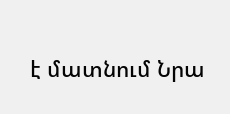է մատնում Նրա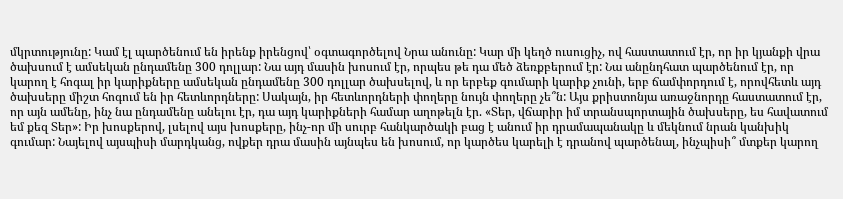մկրտությունը: Կամ էլ պարծենում են իրենք իրենցով՝ օգտագործելով Նրա անունը: Կար մի կեղծ ուսուցիչ, ով հաստատում էր, որ իր կյանքի վրա ծախսում է ամսեկան ընդամենը 300 դոլլար: Նա այդ մասին խոսում էր, որպես թե դա մեծ ձեռքբերում էր: Նա անընդհատ պարծենում էր, որ կարող է հոգալ իր կարիքները ամսեկան ընդամենը 300 դոլլար ծախսելով, և որ երբեք գումարի կարիք չունի, երբ ճամփորդում է, որովհետև այդ ծախսերը միշտ հոգում են իր հետևորդները: Սակայն, իր հետևորդների փողերը նույն փողերը չե՞ն: Այս քրիստոնյա առաջնորդը հաստատում էր, որ այն ամենը, ինչ նա ընդամենը անելու էր, դա այդ կարիքների համար աղոթելն էր. «Տեր, վճարիր իմ տրանսպորտային ծախսերը, ես հավատում եմ քեզ Տեր»: Իր խոսքերով, լսելով այս խոսքերը, ինչ-որ մի սուրբ հանկարծակի բաց է անում իր դրամապանակը և մեկնում նրան կանխիկ գումար: Նայելով այսպիսի մարդկանց, ովքեր դրա մասին այնպես են խոսում, որ կարծես կարելի է դրանով պարծենալ, ինչպիսի՞ մտքեր կարող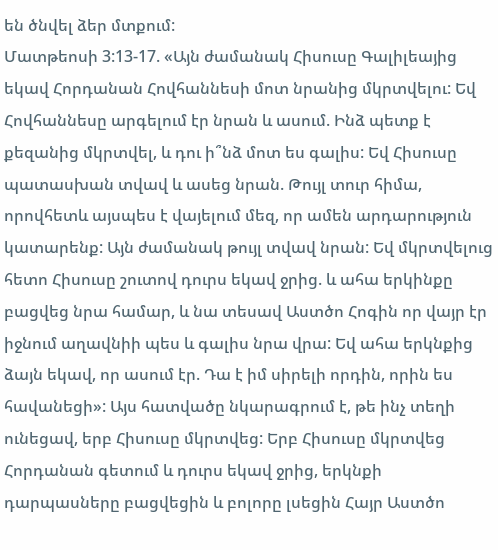են ծնվել ձեր մտքում:
Մատթեոսի 3:13-17. «Այն ժամանակ Հիսուսը Գալիլեայից եկավ Հորդանան Հովհաննեսի մոտ նրանից մկրտվելու: Եվ Հովհաննեսը արգելում էր նրան և ասում. Ինձ պետք է քեզանից մկրտվել, և դու ի՞նձ մոտ ես գալիս: Եվ Հիսուսը պատասխան տվավ և ասեց նրան. Թույլ տուր հիմա, որովհետև այսպես է վայելում մեզ, որ ամեն արդարություն կատարենք: Այն ժամանակ թույլ տվավ նրան: Եվ մկրտվելուց հետո Հիսուսը շուտով դուրս եկավ ջրից. և ահա երկինքը բացվեց նրա համար, և նա տեսավ Աստծո Հոգին որ վայր էր իջնում աղավնիի պես և գալիս նրա վրա: Եվ ահա երկնքից ձայն եկավ, որ ասում էր. Դա է իմ սիրելի որդին, որին ես հավանեցի»: Այս հատվածը նկարագրում է, թե ինչ տեղի ունեցավ, երբ Հիսուսը մկրտվեց: Երբ Հիսուսը մկրտվեց Հորդանան գետում և դուրս եկավ ջրից, երկնքի դարպասները բացվեցին և բոլորը լսեցին Հայր Աստծո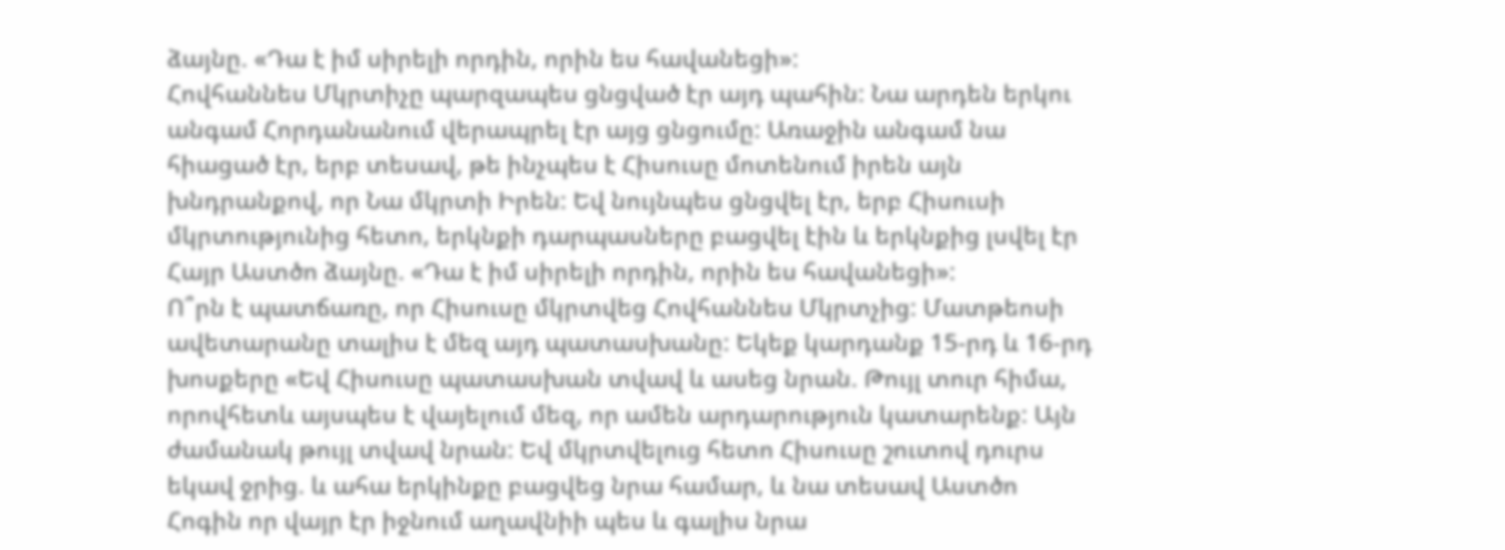ձայնը. «Դա է իմ սիրելի որդին, որին ես հավանեցի»:
Հովհաննես Մկրտիչը պարզապես ցնցված էր այդ պահին: Նա արդեն երկու անգամ Հորդանանում վերապրել էր այց ցնցումը: Առաջին անգամ նա հիացած էր, երբ տեսավ, թե ինչպես է Հիսուսը մոտենում իրեն այն խնդրանքով, որ Նա մկրտի Իրեն: Եվ նույնպես ցնցվել էր, երբ Հիսուսի մկրտությունից հետո, երկնքի դարպասները բացվել էին և երկնքից լսվել էր Հայր Աստծո ձայնը. «Դա է իմ սիրելի որդին, որին ես հավանեցի»:
Ո՞րն է պատճառը, որ Հիսուսը մկրտվեց Հովհաննես Մկրտչից: Մատթեոսի ավետարանը տալիս է մեզ այդ պատասխանը: Եկեք կարդանք 15-րդ և 16-րդ խոսքերը «Եվ Հիսուսը պատասխան տվավ և ասեց նրան. Թույլ տուր հիմա, որովհետև այսպես է վայելում մեզ, որ ամեն արդարություն կատարենք: Այն ժամանակ թույլ տվավ նրան: Եվ մկրտվելուց հետո Հիսուսը շուտով դուրս եկավ ջրից. և ահա երկինքը բացվեց նրա համար, և նա տեսավ Աստծո Հոգին որ վայր էր իջնում աղավնիի պես և գալիս նրա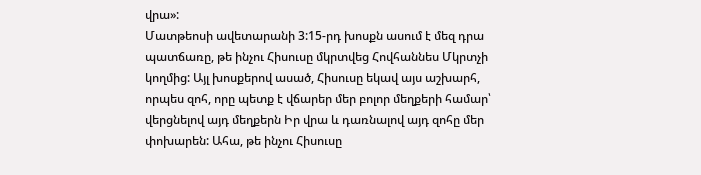վրա»:
Մատթեոսի ավետարանի 3:15-րդ խոսքն ասում է մեզ դրա պատճառը, թե ինչու Հիսուսը մկրտվեց Հովհաննես Մկրտչի կողմից: Այլ խոսքերով ասած, Հիսուսը եկավ այս աշխարհ, որպես զոհ, որը պետք է վճարեր մեր բոլոր մեղքերի համար՝ վերցնելով այդ մեղքերն Իր վրա և դառնալով այդ զոհը մեր փոխարեն: Ահա, թե ինչու Հիսուսը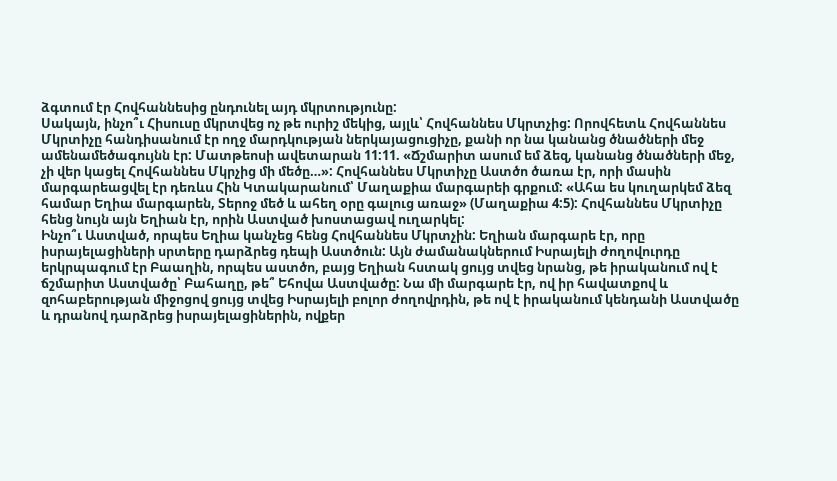ձգտում էր Հովհաննեսից ընդունել այդ մկրտությունը:
Սակայն, ինչո՞ւ Հիսուսը մկրտվեց ոչ թե ուրիշ մեկից, այլև՝ Հովհաննես Մկրտչից: Որովհետև Հովհաննես Մկրտիչը հանդիսանում էր ողջ մարդկության ներկայացուցիչը, քանի որ նա կանանց ծնածների մեջ ամենամեծագույնն էր: Մատթեոսի ավետարան 11:11. «Ճշմարիտ ասում եմ ձեզ, կանանց ծնածների մեջ, չի վեր կացել Հովհաննես Մկրչից մի մեծը…»: Հովհաննես Մկրտիչը Աստծո ծառա էր, որի մասին մարգարեացվել էր դեռևս Հին Կտակարանում՝ Մաղաքիա մարգարեի գրքում: «Ահա ես կուղարկեմ ձեզ համար Եղիա մարգարեն, Տերոջ մեծ և ահեղ օրը գալուց առաջ» (Մաղաքիա 4:5): Հովհաննես Մկրտիչը հենց նույն այն Եղիան էր, որին Աստված խոստացավ ուղարկել:
Ինչո՞ւ Աստված, որպես Եղիա կանչեց հենց Հովհաննես Մկրտչին: Եղիան մարգարե էր, որը իսրայելացիների սրտերը դարձրեց դեպի Աստծուն: Այն ժամանակներում Իսրայելի ժողովուրդը երկրպագում էր Բաաղին, որպես աստծո, բայց Եղիան հստակ ցույց տվեց նրանց, թե իրականում ով է ճշմարիտ Աստվածը՝ Բահաղը, թե՞ Եհովա Աստվածը: Նա մի մարգարե էր, ով իր հավատքով և զոհաբերության միջոցով ցույց տվեց Իսրայելի բոլոր ժողովրդին, թե ով է իրականում կենդանի Աստվածը և դրանով դարձրեց իսրայելացիներին, ովքեր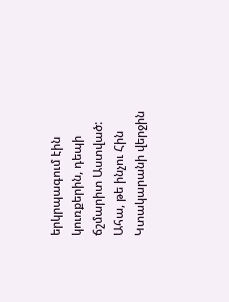երկրպագում էին կուռքերին, դեպի ճշմարիտ Աստված: Ահա, թե ինչու Հին Կտակարանի վերջին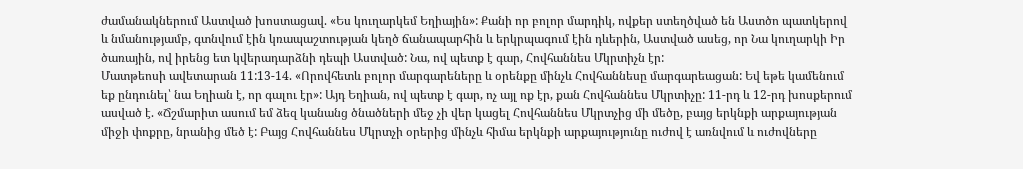ժամանակներում Աստված խոստացավ. «Ես կուղարկեմ Եղիային»: Քանի որ բոլոր մարդիկ, ովքեր ստեղծված են Աստծո պատկերով և նմանությամբ, գտնվում էին կռապաշտության կեղծ ճանապարհին և երկրպագում էին դևերին, Աստված ասեց, որ Նա կուղարկի Իր ծառային, ով իրենց ետ կվերադարձնի դեպի Աստված: Նա, ով պետք է գար, Հովհաննես Մկրտիչն էր:
Մատթեոսի ավետարան 11:13-14. «Որովհետև բոլոր մարգարեները և օրենքը մինչև Հովհաննեսը մարգարեացան: Եվ եթե կամենում եք ընդունել՝ նա Եղիան է, որ գալու էր»: Այդ Եղիան, ով պետք է գար, ոչ այլ ոք էր, քան Հովհաննես Մկրտիչը: 11-րդ և 12-րդ խոսքերում ասված է. «Ճշմարիտ ասում եմ ձեզ կանանց ծնածների մեջ չի վեր կացել Հովհաննես Մկրտչից մի մեծը, բայց երկնքի արքայության միջի փոքրը, նրանից մեծ է: Բայց Հովհաննես Մկրտչի օրերից մինչև հիմա երկնքի արքայությունը ուժով է առնվում և ուժովները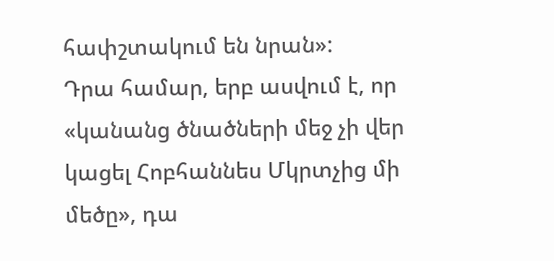հափշտակում են նրան»:
Դրա համար, երբ ասվում է, որ «կանանց ծնածների մեջ չի վեր կացել Հոբհաննես Մկրտչից մի մեծը», դա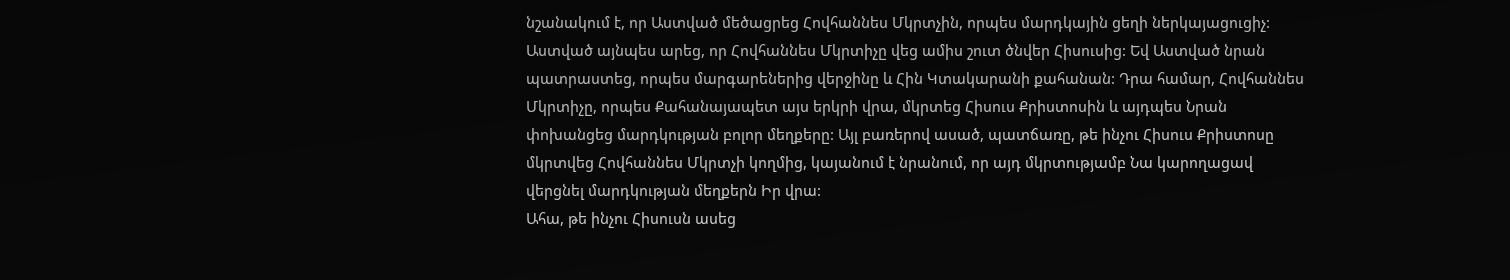նշանակում է, որ Աստված մեծացրեց Հովհաննես Մկրտչին, որպես մարդկային ցեղի ներկայացուցիչ: Աստված այնպես արեց, որ Հովհաննես Մկրտիչը վեց ամիս շուտ ծնվեր Հիսուսից: Եվ Աստված նրան պատրաստեց, որպես մարգարեներից վերջինը և Հին Կտակարանի քահանան: Դրա համար, Հովհաննես Մկրտիչը, որպես Քահանայապետ այս երկրի վրա, մկրտեց Հիսուս Քրիստոսին և այդպես Նրան փոխանցեց մարդկության բոլոր մեղքերը: Այլ բառերով ասած, պատճառը, թե ինչու Հիսուս Քրիստոսը մկրտվեց Հովհաննես Մկրտչի կողմից, կայանում է նրանում, որ այդ մկրտությամբ Նա կարողացավ վերցնել մարդկության մեղքերն Իր վրա:
Ահա, թե ինչու Հիսուսն ասեց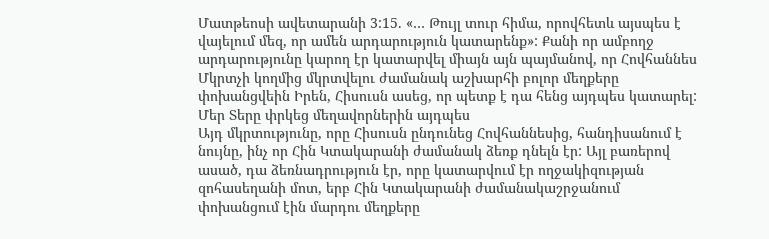Մատթեոսի ավետարանի 3:15. «… Թույլ տուր հիմա, որովհետև այսպես է վայելում մեզ, որ ամեն արդարություն կատարենք»: Քանի որ ամբողջ արդարությունը կարող էր կատարվել միայն այն պայմանով, որ Հովհաննես Մկրտչի կողմից մկրտվելու ժամանակ աշխարհի բոլոր մեղքերը փոխանցվեին Իրեն, Հիսուսն ասեց, որ պետք է դա հենց այդպես կատարել:
Մեր Տերը փրկեց մեղավորներին այդպես
Այդ մկրտությունը, որը Հիսուսն ընդունեց Հովհաննեսից, հանդիսանում է նույնը, ինչ որ Հին Կտակարանի ժամանակ ձեռք դնելն էր: Այլ բառերով ասած, դա ձեռնադրություն էր, որը կատարվում էր ողջակիզության զոհասեղանի մոտ, երբ Հին Կտակարանի ժամանակաշրջանում փոխանցում էին մարդու մեղքերը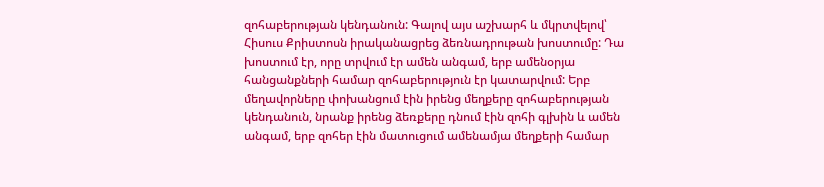զոհաբերության կենդանուն: Գալով այս աշխարհ և մկրտվելով՝ Հիսուս Քրիստոսն իրականացրեց ձեռնադրութան խոստումը: Դա խոստում էր, որը տրվում էր ամեն անգամ, երբ ամենօրյա հանցանքների համար զոհաբերություն էր կատարվում: Երբ մեղավորները փոխանցում էին իրենց մեղքերը զոհաբերության կենդանուն, նրանք իրենց ձեռքերը դնում էին զոհի գլխին և ամեն անգամ, երբ զոհեր էին մատուցում ամենամյա մեղքերի համար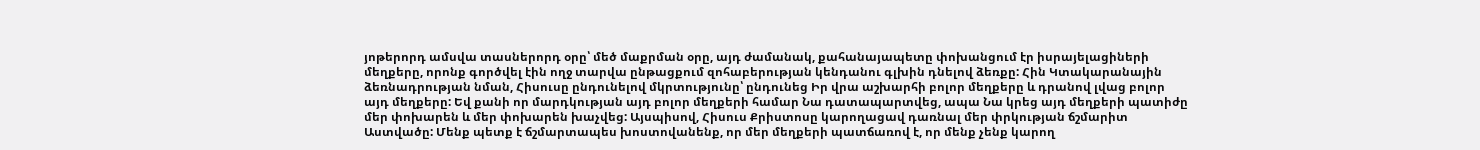յոթերորդ ամսվա տասներորդ օրը՝ մեծ մաքրման օրը, այդ ժամանակ, քահանայապետը փոխանցում էր իսրայելացիների մեղքերը, որոնք գործվել էին ողջ տարվա ընթացքում զոհաբերության կենդանու գլխին դնելով ձեռքը: Հին Կտակարանային ձեռնադրության նման, Հիսուսը ընդունելով մկրտությունը՝ ընդունեց Իր վրա աշխարհի բոլոր մեղքերը և դրանով լվաց բոլոր այդ մեղքերը: Եվ քանի որ մարդկության այդ բոլոր մեղքերի համար Նա դատապարտվեց, ապա Նա կրեց այդ մեղքերի պատիժը մեր փոխարեն և մեր փոխարեն խաչվեց: Այսպիսով, Հիսուս Քրիստոսը կարողացավ դառնալ մեր փրկության ճշմարիտ Աստվածը: Մենք պետք է ճշմարտապես խոստովանենք, որ մեր մեղքերի պատճառով է, որ մենք չենք կարող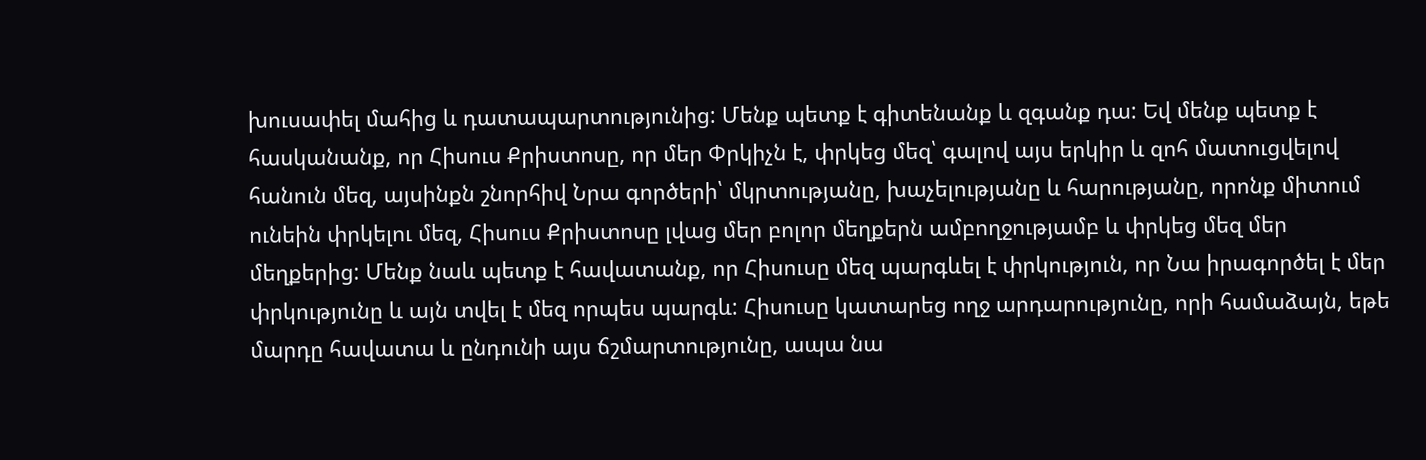խուսափել մահից և դատապարտությունից: Մենք պետք է գիտենանք և զգանք դա: Եվ մենք պետք է հասկանանք, որ Հիսուս Քրիստոսը, որ մեր Փրկիչն է, փրկեց մեզ՝ գալով այս երկիր և զոհ մատուցվելով հանուն մեզ, այսինքն շնորհիվ Նրա գործերի՝ մկրտությանը, խաչելությանը և հարությանը, որոնք միտում ունեին փրկելու մեզ, Հիսուս Քրիստոսը լվաց մեր բոլոր մեղքերն ամբողջությամբ և փրկեց մեզ մեր մեղքերից: Մենք նաև պետք է հավատանք, որ Հիսուսը մեզ պարգևել է փրկություն, որ Նա իրագործել է մեր փրկությունը և այն տվել է մեզ որպես պարգև: Հիսուսը կատարեց ողջ արդարությունը, որի համաձայն, եթե մարդը հավատա և ընդունի այս ճշմարտությունը, ապա նա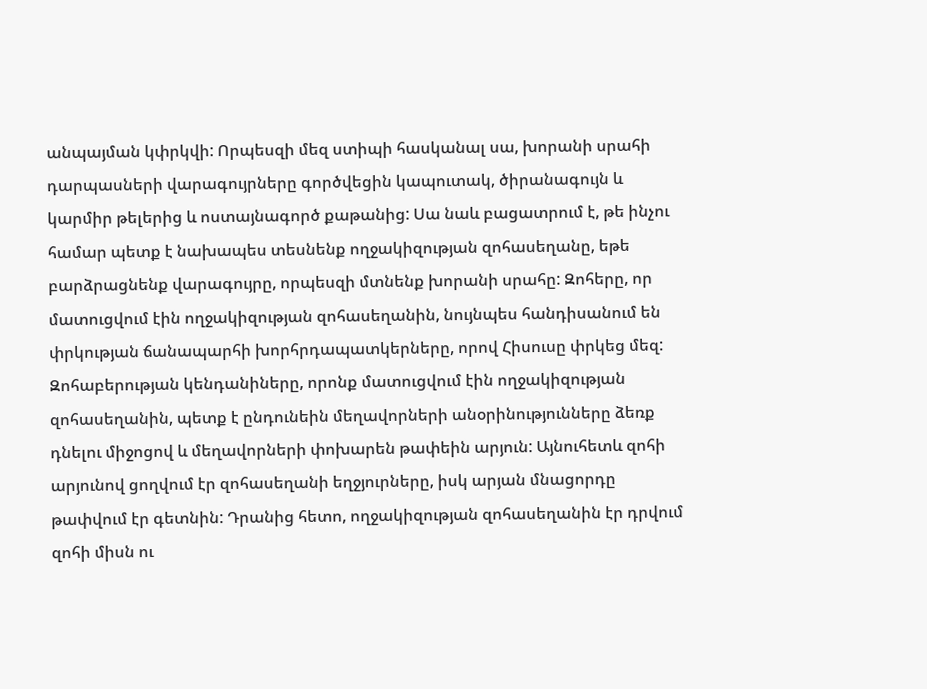անպայման կփրկվի: Որպեսզի մեզ ստիպի հասկանալ սա, խորանի սրահի դարպասների վարագույրները գործվեցին կապուտակ, ծիրանագույն և կարմիր թելերից և ոստայնագործ քաթանից: Սա նաև բացատրում է, թե ինչու համար պետք է նախապես տեսնենք ողջակիզության զոհասեղանը, եթե բարձրացնենք վարագույրը, որպեսզի մտնենք խորանի սրահը: Զոհերը, որ մատուցվում էին ողջակիզության զոհասեղանին, նույնպես հանդիսանում են փրկության ճանապարհի խորհրդապատկերները, որով Հիսուսը փրկեց մեզ: Զոհաբերության կենդանիները, որոնք մատուցվում էին ողջակիզության զոհասեղանին, պետք է ընդունեին մեղավորների անօրինությունները ձեռք դնելու միջոցով և մեղավորների փոխարեն թափեին արյուն: Այնուհետև զոհի արյունով ցողվում էր զոհասեղանի եղջյուրները, իսկ արյան մնացորդը թափվում էր գետնին: Դրանից հետո, ողջակիզության զոհասեղանին էր դրվում զոհի միսն ու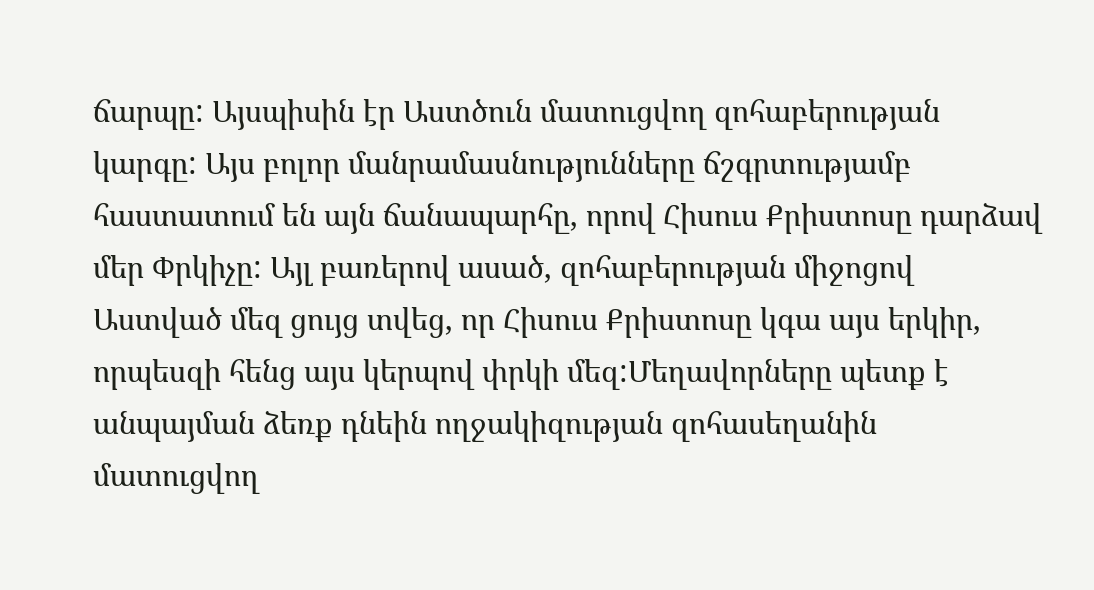ճարպը: Այսպիսին էր Աստծուն մատուցվող զոհաբերության կարգը: Այս բոլոր մանրամասնությունները ճշգրտությամբ հաստատում են այն ճանապարհը, որով Հիսուս Քրիստոսը դարձավ մեր Փրկիչը: Այլ բառերով ասած, զոհաբերության միջոցով Աստված մեզ ցույց տվեց, որ Հիսուս Քրիստոսը կգա այս երկիր, որպեսզի հենց այս կերպով փրկի մեզ:Մեղավորները պետք է անպայման ձեռք դնեին ողջակիզության զոհասեղանին մատուցվող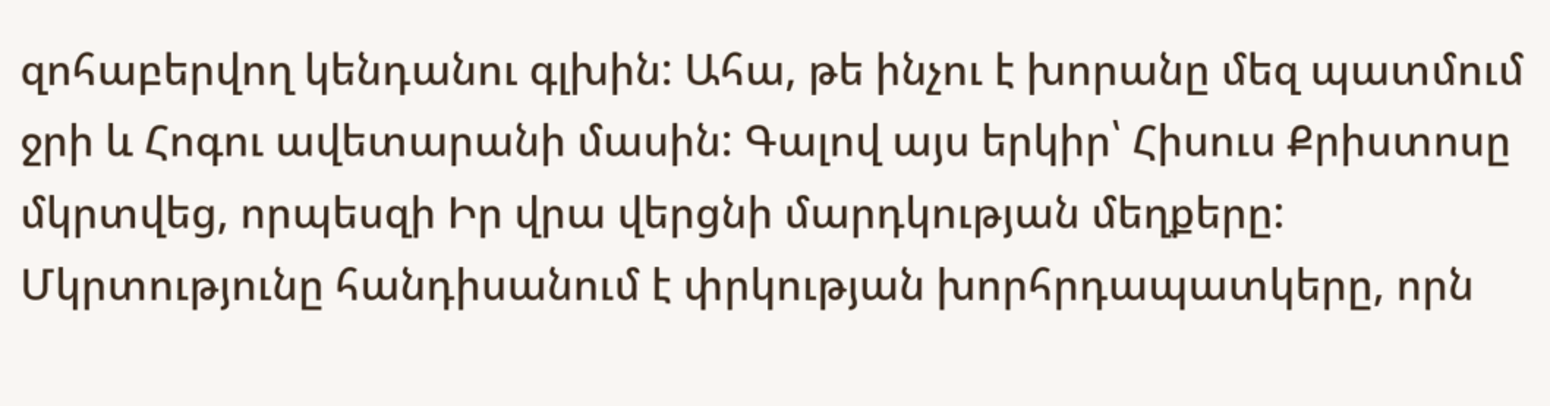զոհաբերվող կենդանու գլխին: Ահա, թե ինչու է խորանը մեզ պատմում ջրի և Հոգու ավետարանի մասին: Գալով այս երկիր՝ Հիսուս Քրիստոսը մկրտվեց, որպեսզի Իր վրա վերցնի մարդկության մեղքերը: Մկրտությունը հանդիսանում է փրկության խորհրդապատկերը, որն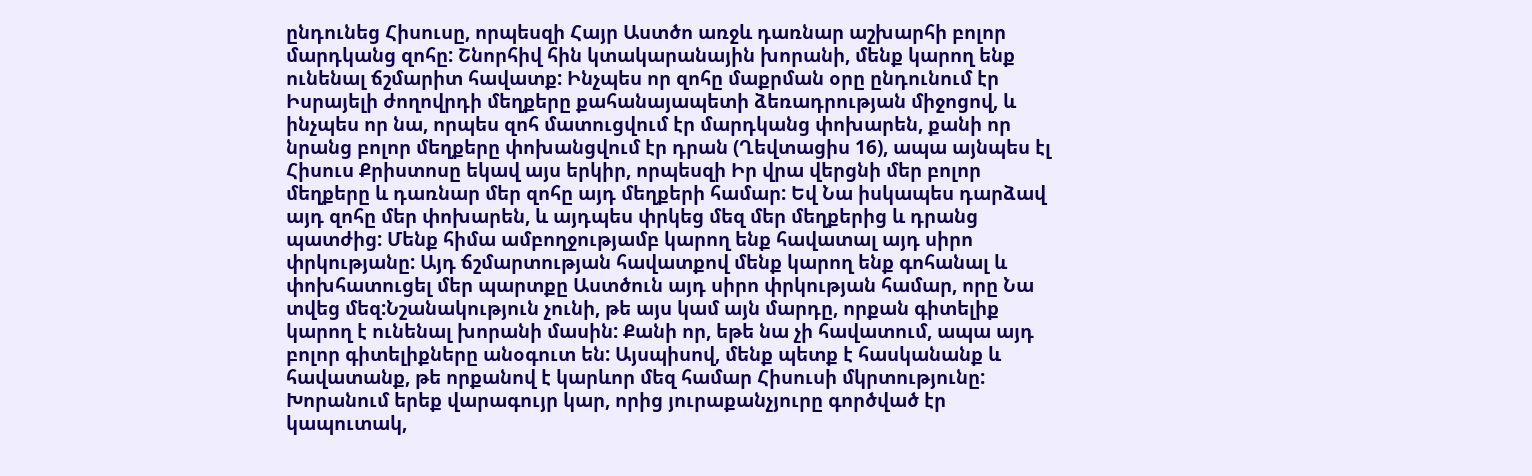ընդունեց Հիսուսը, որպեսզի Հայր Աստծո առջև դառնար աշխարհի բոլոր մարդկանց զոհը: Շնորհիվ հին կտակարանային խորանի, մենք կարող ենք ունենալ ճշմարիտ հավատք: Ինչպես որ զոհը մաքրման օրը ընդունում էր Իսրայելի ժողովրդի մեղքերը քահանայապետի ձեռադրության միջոցով, և ինչպես որ նա, որպես զոհ մատուցվում էր մարդկանց փոխարեն, քանի որ նրանց բոլոր մեղքերը փոխանցվում էր դրան (Ղեվտացիս 16), ապա այնպես էլ Հիսուս Քրիստոսը եկավ այս երկիր, որպեսզի Իր վրա վերցնի մեր բոլոր մեղքերը և դառնար մեր զոհը այդ մեղքերի համար: Եվ Նա իսկապես դարձավ այդ զոհը մեր փոխարեն, և այդպես փրկեց մեզ մեր մեղքերից և դրանց պատժից: Մենք հիմա ամբողջությամբ կարող ենք հավատալ այդ սիրո փրկությանը: Այդ ճշմարտության հավատքով մենք կարող ենք գոհանալ և փոխհատուցել մեր պարտքը Աստծուն այդ սիրո փրկության համար, որը Նա տվեց մեզ:Նշանակություն չունի, թե այս կամ այն մարդը, որքան գիտելիք կարող է ունենալ խորանի մասին: Քանի որ, եթե նա չի հավատում, ապա այդ բոլոր գիտելիքները անօգուտ են: Այսպիսով, մենք պետք է հասկանանք և հավատանք, թե որքանով է կարևոր մեզ համար Հիսուսի մկրտությունը: Խորանում երեք վարագույր կար, որից յուրաքանչյուրը գործված էր կապուտակ,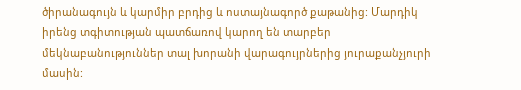ծիրանագույն և կարմիր բրդից և ոստայնագործ քաթանից: Մարդիկ իրենց տգիտության պատճառով կարող են տարբեր մեկնաբանություններ տալ խորանի վարագույրներից յուրաքանչյուրի մասին: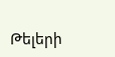Թելերի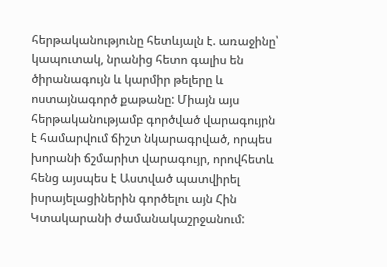հերթականությունը հետևյալն է. առաջինը՝ կապուտակ, նրանից հետո գալիս են ծիրանագույն և կարմիր թելերը և ոստայնագործ քաթանը: Միայն այս հերթականությամբ գործված վարագույրն է համարվում ճիշտ նկարագրված, որպես խորանի ճշմարիտ վարագույր, որովհետև հենց այսպես է Աստված պատվիրել իսրայելացիներին գործելու այն Հին Կտակարանի ժամանակաշրջանում: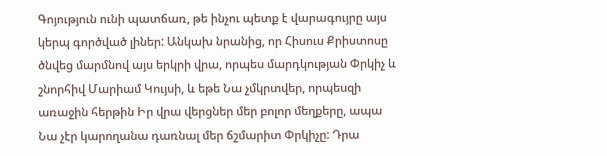Գոյություն ունի պատճառ, թե ինչու պետք է վարագույրը այս կերպ գործված լիներ: Անկախ նրանից, որ Հիսուս Քրիստոսը ծնվեց մարմնով այս երկրի վրա, որպես մարդկության Փրկիչ և շնորհիվ Մարիամ Կույսի, և եթե Նա չմկրտվեր, որպեսզի առաջին հերթին Իր վրա վերցներ մեր բոլոր մեղքերը, ապա Նա չէր կարողանա դառնալ մեր ճշմարիտ Փրկիչը: Դրա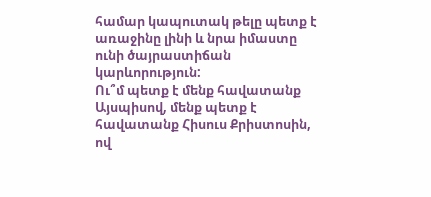համար կապուտակ թելը պետք է առաջինը լինի և նրա իմաստը ունի ծայրաստիճան կարևորություն:
Ու՞մ պետք է մենք հավատանք
Այսպիսով, մենք պետք է հավատանք Հիսուս Քրիստոսին, ով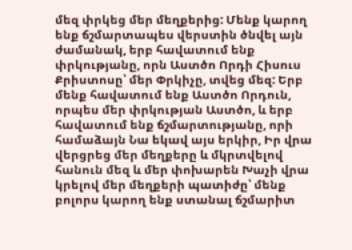մեզ փրկեց մեր մեղքերից: Մենք կարող ենք ճշմարտապես վերստին ծնվել այն ժամանակ, երբ հավատում ենք փրկությանը, որն Աստծո Որդի Հիսուս Քրիստոսը՝ մեր Փրկիչը, տվեց մեզ: Երբ մենք հավատում ենք Աստծո Որդուն, որպես մեր փրկության Աստծո, և երբ հավատում ենք ճշմարտությանը, որի համաձայն Նա եկավ այս երկիր, Իր վրա վերցրեց մեր մեղքերը և մկրտվելով հանուն մեզ և մեր փոխարեն Խաչի վրա կրելով մեր մեղքերի պատիժը՝ մենք բոլորս կարող ենք ստանալ ճշմարիտ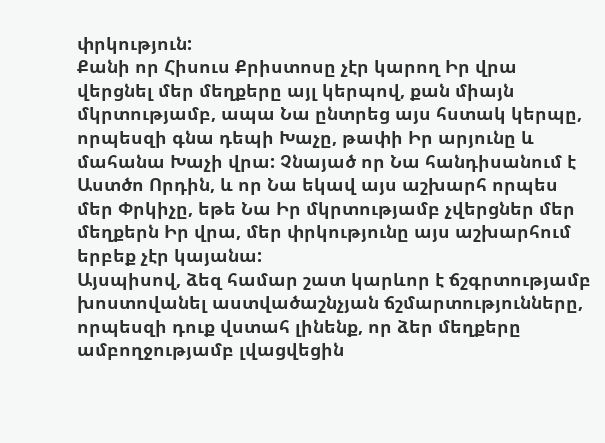փրկություն:
Քանի որ Հիսուս Քրիստոսը չէր կարող Իր վրա վերցնել մեր մեղքերը այլ կերպով, քան միայն մկրտությամբ, ապա Նա ընտրեց այս հստակ կերպը, որպեսզի գնա դեպի Խաչը, թափի Իր արյունը և մահանա Խաչի վրա: Չնայած որ Նա հանդիսանում է Աստծո Որդին, և որ Նա եկավ այս աշխարհ որպես մեր Փրկիչը, եթե Նա Իր մկրտությամբ չվերցներ մեր մեղքերն Իր վրա, մեր փրկությունը այս աշխարհում երբեք չէր կայանա:
Այսպիսով, ձեզ համար շատ կարևոր է ճշգրտությամբ խոստովանել աստվածաշնչյան ճշմարտությունները, որպեսզի դուք վստահ լինենք, որ ձեր մեղքերը ամբողջությամբ լվացվեցին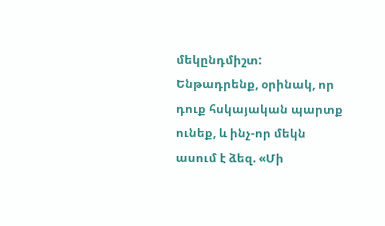մեկընդմիշտ:
Ենթադրենք, օրինակ, որ դուք հսկայական պարտք ունեք, և ինչ-որ մեկն ասում է ձեզ. «Մի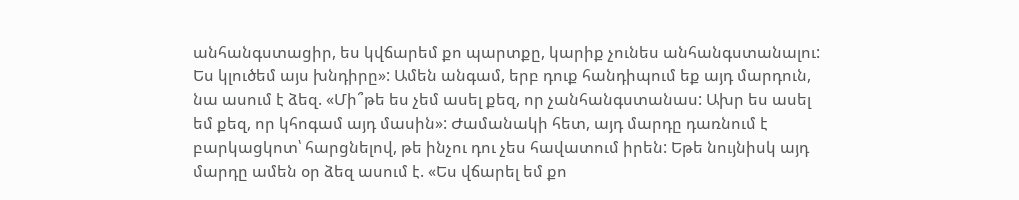անհանգստացիր, ես կվճարեմ քո պարտքը, կարիք չունես անհանգստանալու: Ես կլուծեմ այս խնդիրը»: Ամեն անգամ, երբ դուք հանդիպում եք այդ մարդուն, նա ասում է ձեզ. «Մի՞թե ես չեմ ասել քեզ, որ չանհանգստանաս: Ախր ես ասել եմ քեզ, որ կհոգամ այդ մասին»: Ժամանակի հետ, այդ մարդը դառնում է բարկացկոտ՝ հարցնելով, թե ինչու դու չես հավատում իրեն: Եթե նույնիսկ այդ մարդը ամեն օր ձեզ ասում է. «Ես վճարել եմ քո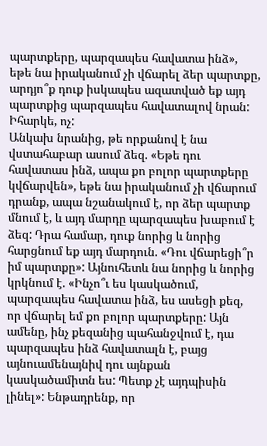պարտքերը, պարզապես հավատա ինձ», եթե նա իրականում չի վճարել ձեր պարտքը, արդյո՞ք դուք իսկապես ազատված եք այդ պարտքից պարզապես հավատալով նրան: Իհարկե, ոչ:
Անկախ նրանից, թե որքանով է նա վստահաբար ասում ձեզ. «Եթե դու հավատաս ինձ, ապա քո բոլոր պարտքերը կվճարվեն», եթե նա իրականում չի վճարում դրանք, ապա նշանակում է, որ ձեր պարտք մնում է, և այդ մարդը պարզապես խաբում է ձեզ: Դրա համար, դուք նորից և նորից հարցնում եք այդ մարդուն. «Դու վճարեցի՞ր իմ պարտքը»: Այնուհետև նա նորից և նորից կրկնում է. «Ինչո՞ւ ես կասկածում, պարզապես հավատա ինձ, ես ասեցի քեզ, որ վճարել եմ քո բոլոր պարտքերը: Այն ամենը, ինչ քեզանից պահանջվում է, դա պարզապես ինձ հավատալն է, բայց այնուամենայնիվ դու այնքան կասկածամիտն ես: Պետք չէ այդպիսին լինել»: Ենթադրենք, որ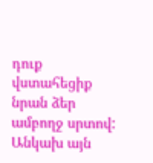դուք վստահեցիք նրան ձեր ամբողջ սրտով: Անկախ այն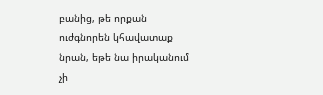բանից, թե որքան ուժգնորեն կհավատաք նրան, եթե նա իրականում չի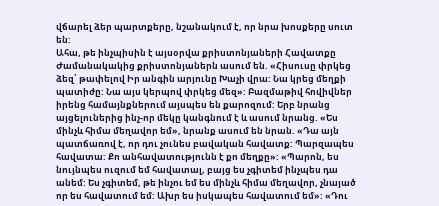վճարել ձեր պարտքերը, նշանակում է, որ նրա խոսքերը սուտ են:
Ահա, թե ինչպիսին է այսօրվա քրիստոնյաների Հավատքը
Ժամանակակից քրիստոնյաներն ասում են. «Հիսուսը փրկեց ձեզ՝ թափելով Իր անգին արյունը Խաչի վրա: Նա կրեց մեղքի պատիժը: Նա այս կերպով փրկեց մեզ»: Բազմաթիվ հովիվներ իրենց համայնքներում այսպես են քարոզում: Երբ նրանց այցելուներից ինչ-որ մեկը կանգնում է և ասում նրանց. «Ես մինչև հիմա մեղավոր եմ», նրանք ասում են նրան. «Դա այն պատճառով է, որ դու չունես բավական հավատք: Պարզապես հավատա: Քո անհավատությունն է քո մեղքը»: «Պարոն, ես նույնպես ուզում եմ հավատալ, բայց ես չգիտեմ ինչպես դա անեմ: Ես չգիտեմ, թե ինչու եմ ես մինչև հիմա մեղավոր, չնայած որ ես հավատում եմ: Ախր ես իսկապես հավատում եմ»: «Դու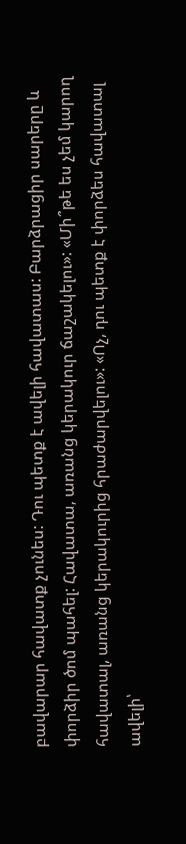բավարար հավատք չունես: Դու պետք է ավելի հավատաս: Բարձրացիր սարերը և փորձիր ծոմ պահել: Հավատա, առանց կերակուր ճաշակելու»: «Մի՞թե ես չեմ կարող հավատալ, առանց կերակուրից հրաժարվելու»: «Ոչ, դու պետք է փորձես հավատալ ավելի՝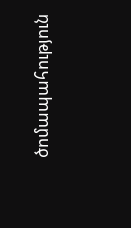ծոմապահություն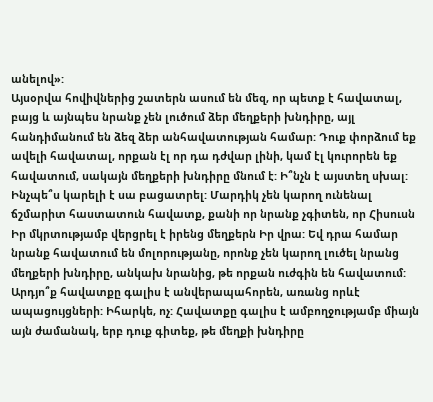անելով»:
Այսօրվա հովիվներից շատերն ասում են մեզ, որ պետք է հավատալ, բայց և այնպես նրանք չեն լուծում ձեր մեղքերի խնդիրը, այլ հանդիմանում են ձեզ ձեր անհավատության համար: Դուք փորձում եք ավելի հավատալ, որքան էլ որ դա դժվար լինի, կամ էլ կուրորեն եք հավատում, սակայն մեղքերի խնդիրը մնում է: Ի՞նչն է այստեղ սխալ: Ինչպե՞ս կարելի է սա բացատրել: Մարդիկ չեն կարող ունենալ ճշմարիտ հաստատուն հավատք, քանի որ նրանք չգիտեն, որ Հիսուսն Իր մկրտությամբ վերցրել է իրենց մեղքերն Իր վրա: Եվ դրա համար նրանք հավատում են մոլորությանը, որոնք չեն կարող լուծել նրանց մեղքերի խնդիրը, անկախ նրանից, թե որքան ուժգին են հավատում:
Արդյո՞ք հավատքը գալիս է անվերապահորեն, առանց որևէ ապացույցների: Իհարկե, ոչ: Հավատքը գալիս է ամբողջությամբ միայն այն ժամանակ, երբ դուք գիտեք, թե մեղքի խնդիրը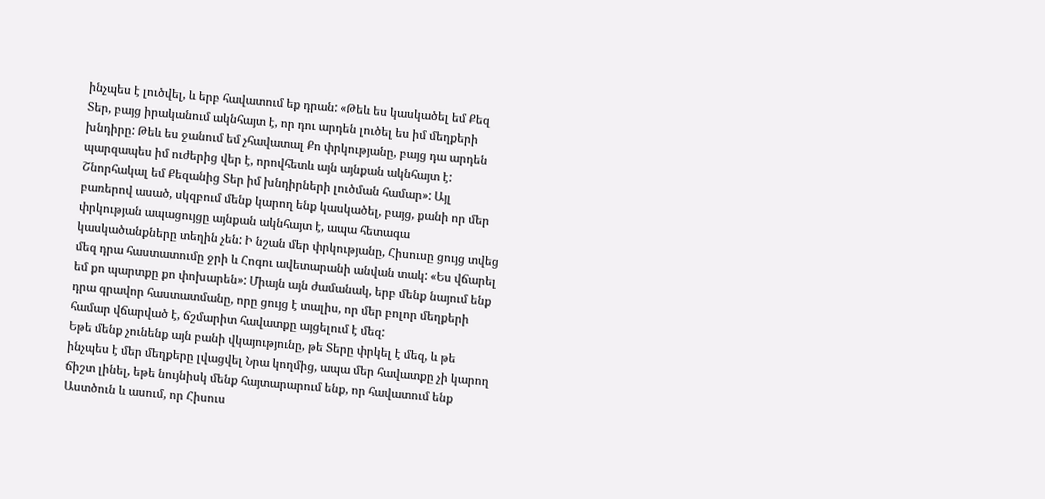ինչպես է լուծվել, և երբ հավատում եք դրան: «Թեև ես կասկածել եմ Քեզ Տեր, բայց իրականում ակնհայտ է, որ դու արդեն լուծել ես իմ մեղքերի խնդիրը: Թեև ես ջանում եմ չհավատալ Քո փրկությանը, բայց դա արդեն պարզապես իմ ուժերից վեր է, որովհետև այն այնքան ակնհայտ է: Շնորհակալ եմ Քեզանից Տեր իմ խնդիրների լուծման համար»: Այլ բառերով ասած, սկզբում մենք կարող ենք կասկածել, բայց, քանի որ մեր փրկության ապացույցը այնքան ակնհայտ է, ապա հետագա կասկածանքները տեղին չեն: Ի նշան մեր փրկությանը, Հիսուսը ցույց տվեց մեզ դրա հաստատումը ջրի և Հոգու ավետարանի անվան տակ: «Ես վճարել եմ քո պարտքը քո փոխարեն»: Միայն այն ժամանակ, երբ մենք նայում ենք դրա գրավոր հաստատմանը, որը ցույց է տալիս, որ մեր բոլոր մեղքերի համար վճարված է, ճշմարիտ հավատքը այցելում է մեզ:
Եթե մենք չունենք այն բանի վկայությունը, թե Տերը փրկել է մեզ, և թե ինչպես է մեր մեղքերը լվացվել Նրա կողմից, ապա մեր հավատքը չի կարող ճիշտ լինել, եթե նույնիսկ մենք հայտարարում ենք, որ հավատում ենք Աստծուն և ասում, որ Հիսուս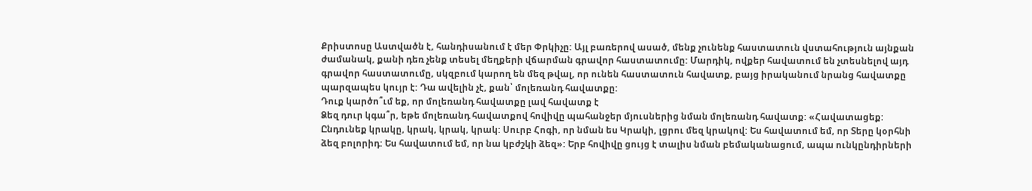Քրիստոսը Աստվածն է, հանդիսանում է մեր Փրկիչը: Այլ բառերով ասած, մենք չունենք հաստատուն վստահություն այնքան ժամանակ, քանի դեռ չենք տեսել մեղքերի վճարման գրավոր հաստատումը: Մարդիկ, ովքեր հավատում են չտեսնելով այդ գրավոր հաստատումը, սկզբում կարող են մեզ թվալ, որ ունեն հաստատուն հավատք, բայց իրականում նրանց հավատքը պարզապես կույր է: Դա ավելին չէ, քան՝ մոլեռանդ հավատքը:
Դուք կարծո՞ւմ եք, որ մոլեռանդ հավատքը լավ հավատք է
Ձեզ դուր կգա՞ր, եթե մոլեռանդ հավատքով հովիվը պահանջեր մյուսներից նման մոլեռանդ հավատք: «Հավատացեք: Ընդունեք կրակը, կրակ, կրակ, կրակ: Սուրբ Հոգի, որ նման ես Կրակի, լցրու մեզ կրակով: Ես հավատում եմ, որ Տերը կօրհնի ձեզ բոլորիդ: Ես հավատում եմ, որ նա կբժշկի ձեզ»: Երբ հովիվը ցույց է տալիս նման բեմականացում, ապա ունկընդիրների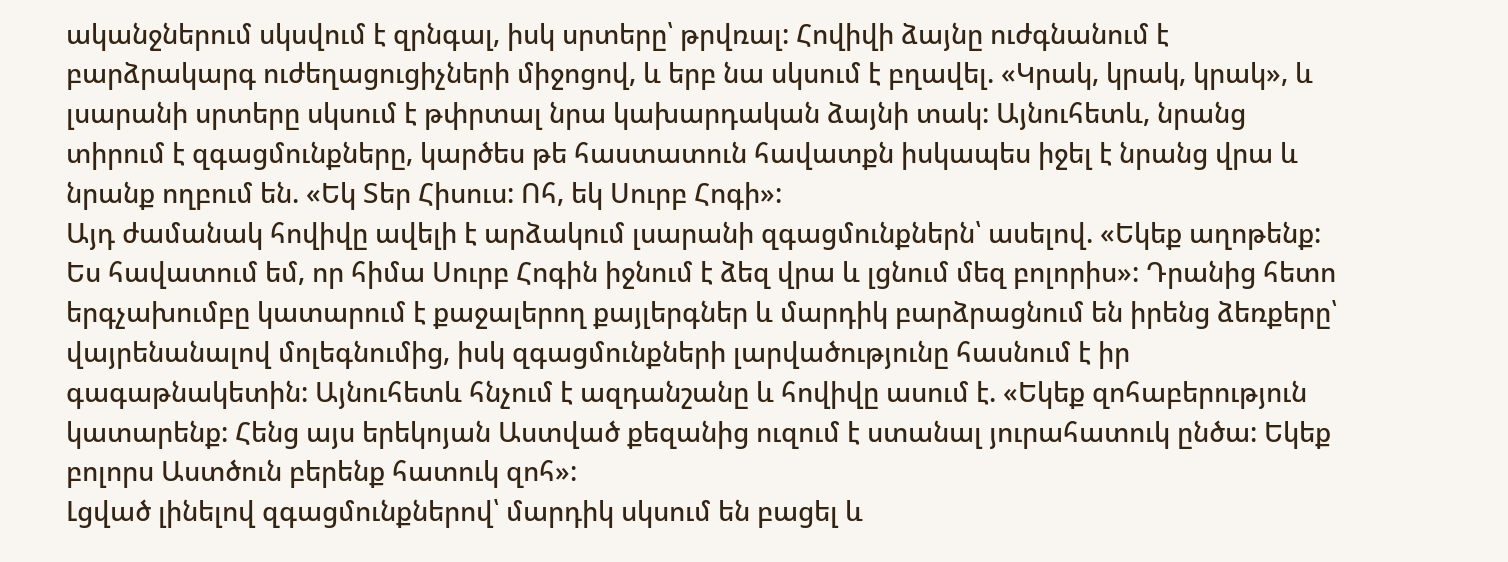ականջներում սկսվում է զրնգալ, իսկ սրտերը՝ թրվռալ: Հովիվի ձայնը ուժգնանում է բարձրակարգ ուժեղացուցիչների միջոցով, և երբ նա սկսում է բղավել. «Կրակ, կրակ, կրակ», և լսարանի սրտերը սկսում է թփրտալ նրա կախարդական ձայնի տակ: Այնուհետև, նրանց տիրում է զգացմունքները, կարծես թե հաստատուն հավատքն իսկապես իջել է նրանց վրա և նրանք ողբում են. «Եկ Տեր Հիսուս: Ոհ, եկ Սուրբ Հոգի»:
Այդ ժամանակ հովիվը ավելի է արձակում լսարանի զգացմունքներն՝ ասելով. «Եկեք աղոթենք: Ես հավատում եմ, որ հիմա Սուրբ Հոգին իջնում է ձեզ վրա և լցնում մեզ բոլորիս»: Դրանից հետո երգչախումբը կատարում է քաջալերող քայլերգներ և մարդիկ բարձրացնում են իրենց ձեռքերը՝ վայրենանալով մոլեգնումից, իսկ զգացմունքների լարվածությունը հասնում է իր գագաթնակետին: Այնուհետև հնչում է ազդանշանը և հովիվը ասում է. «Եկեք զոհաբերություն կատարենք: Հենց այս երեկոյան Աստված քեզանից ուզում է ստանալ յուրահատուկ ընծա: Եկեք բոլորս Աստծուն բերենք հատուկ զոհ»:
Լցված լինելով զգացմունքներով՝ մարդիկ սկսում են բացել և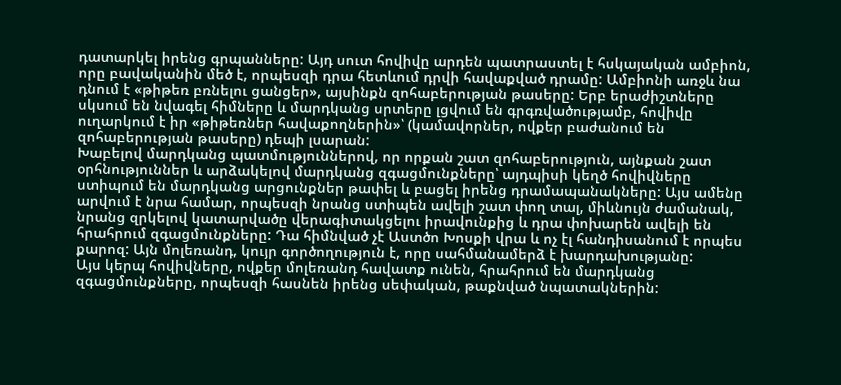դատարկել իրենց գրպանները: Այդ սուտ հովիվը արդեն պատրաստել է հսկայական ամբիոն, որը բավականին մեծ է, որպեսզի դրա հետևում դրվի հավաքված դրամը: Ամբիոնի առջև նա դնում է «թիթեռ բռնելու ցանցեր», այսինքն զոհաբերության թասերը: Երբ երաժիշտները սկսում են նվագել հիմները և մարդկանց սրտերը լցվում են գրգռվածությամբ, հովիվը ուղարկում է իր «թիթեռներ հավաքողներին»՝ (կամավորներ, ովքեր բաժանում են զոհաբերության թասերը) դեպի լսարան:
Խաբելով մարդկանց պատմություններով, որ որքան շատ զոհաբերություն, այնքան շատ օրհնություններ և արձակելով մարդկանց զգացմունքները՝ այդպիսի կեղծ հովիվները ստիպում են մարդկանց արցունքներ թափել և բացել իրենց դրամապանակները: Այս ամենը արվում է նրա համար, որպեսզի նրանց ստիպեն ավելի շատ փող տալ, միևնույն ժամանակ, նրանց զրկելով կատարվածը վերագիտակցելու իրավունքից և դրա փոխարեն ավելի են հրահրում զգացմունքները: Դա հիմնված չէ Աստծո Խոսքի վրա և ոչ էլ հանդիսանում է որպես քարոզ: Այն մոլեռանդ, կույր գործողություն է, որը սահմանամերձ է խարդախությանը:
Այս կերպ հովիվները, ովքեր մոլեռանդ հավատք ունեն, հրահրում են մարդկանց զգացմունքները, որպեսզի հասնեն իրենց սեփական, թաքնված նպատակներին: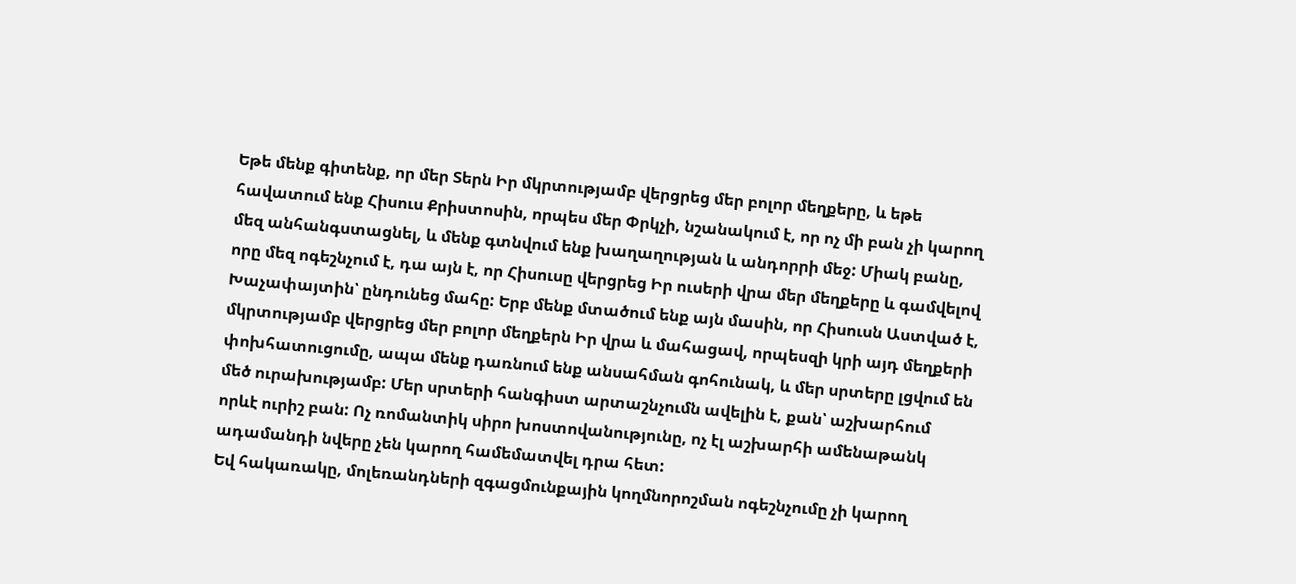Եթե մենք գիտենք, որ մեր Տերն Իր մկրտությամբ վերցրեց մեր բոլոր մեղքերը, և եթե հավատում ենք Հիսուս Քրիստոսին, որպես մեր Փրկչի, նշանակում է, որ ոչ մի բան չի կարող մեզ անհանգստացնել, և մենք գտնվում ենք խաղաղության և անդորրի մեջ: Միակ բանը, որը մեզ ոգեշնչում է, դա այն է, որ Հիսուսը վերցրեց Իր ուսերի վրա մեր մեղքերը և գամվելով Խաչափայտին՝ ընդունեց մահը: Երբ մենք մտածում ենք այն մասին, որ Հիսուսն Աստված է, մկրտությամբ վերցրեց մեր բոլոր մեղքերն Իր վրա և մահացավ, որպեսզի կրի այդ մեղքերի փոխհատուցումը, ապա մենք դառնում ենք անսահման գոհունակ, և մեր սրտերը լցվում են մեծ ուրախությամբ: Մեր սրտերի հանգիստ արտաշնչումն ավելին է, քան՝ աշխարհում որևէ ուրիշ բան: Ոչ ռոմանտիկ սիրո խոստովանությունը, ոչ էլ աշխարհի ամենաթանկ ադամանդի նվերը չեն կարող համեմատվել դրա հետ:
Եվ հակառակը, մոլեռանդների զգացմունքային կողմնորոշման ոգեշնչումը չի կարող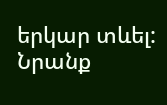երկար տևել: Նրանք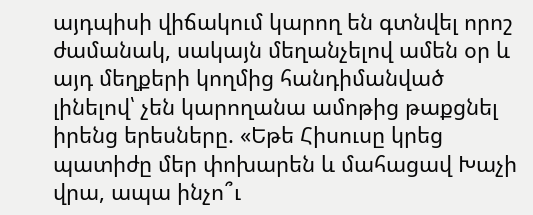այդպիսի վիճակում կարող են գտնվել որոշ ժամանակ, սակայն մեղանչելով ամեն օր և այդ մեղքերի կողմից հանդիմանված լինելով՝ չեն կարողանա ամոթից թաքցնել իրենց երեսները. «Եթե Հիսուսը կրեց պատիժը մեր փոխարեն և մահացավ Խաչի վրա, ապա ինչո՞ւ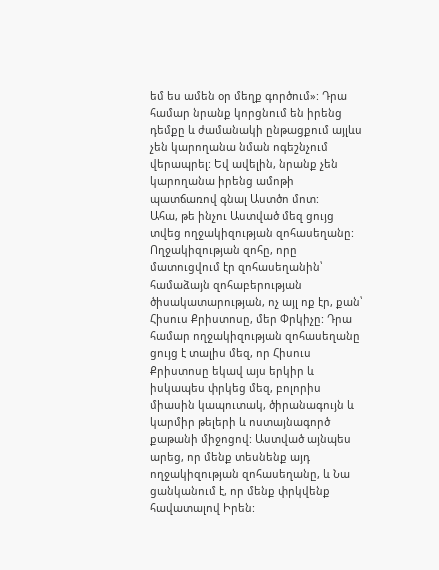եմ ես ամեն օր մեղք գործում»: Դրա համար նրանք կորցնում են իրենց դեմքը և ժամանակի ընթացքում այլևս չեն կարողանա նման ոգեշնչում վերապրել: Եվ ավելին, նրանք չեն կարողանա իրենց ամոթի պատճառով գնալ Աստծո մոտ:
Ահա, թե ինչու Աստված մեզ ցույց տվեց ողջակիզության զոհասեղանը: Ողջակիզության զոհը, որը մատուցվում էր զոհասեղանին՝ համաձայն զոհաբերության ծիսակատարության, ոչ այլ ոք էր, քան՝ Հիսուս Քրիստոսը, մեր Փրկիչը: Դրա համար ողջակիզության զոհասեղանը ցույց է տալիս մեզ, որ Հիսուս Քրիստոսը եկավ այս երկիր և իսկապես փրկեց մեզ, բոլորիս միասին կապուտակ, ծիրանագույն և կարմիր թելերի և ոստայնագործ քաթանի միջոցով: Աստված այնպես արեց, որ մենք տեսնենք այդ ողջակիզության զոհասեղանը, և Նա ցանկանում է, որ մենք փրկվենք հավատալով Իրեն: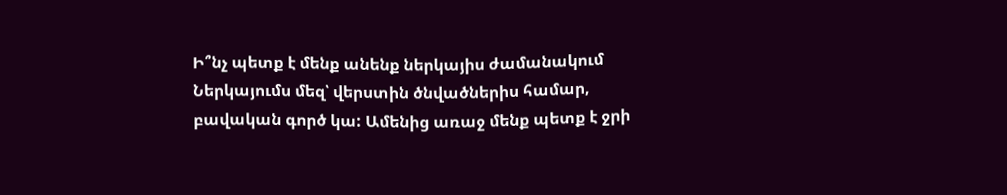Ի՞նչ պետք է մենք անենք ներկայիս ժամանակում
Ներկայումս մեզ՝ վերստին ծնվածներիս համար, բավական գործ կա: Ամենից առաջ մենք պետք է ջրի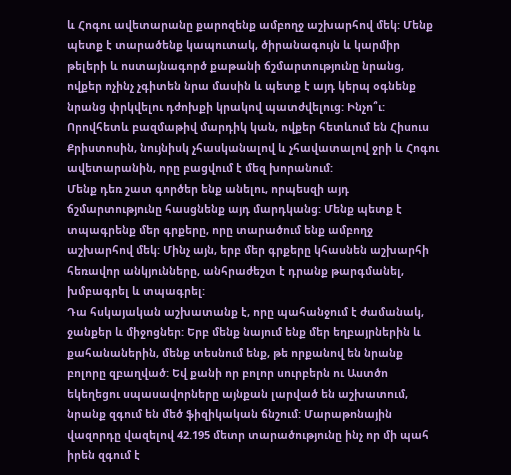և Հոգու ավետարանը քարոզենք ամբողջ աշխարհով մեկ: Մենք պետք է տարածենք կապուտակ, ծիրանագույն և կարմիր թելերի և ոստայնագործ քաթանի ճշմարտությունը նրանց, ովքեր ոչինչ չգիտեն նրա մասին և պետք է այդ կերպ օգնենք նրանց փրկվելու դժոխքի կրակով պատժվելուց: Ինչո՞ւ: Որովհետև բազմաթիվ մարդիկ կան, ովքեր հետևում են Հիսուս Քրիստոսին, նույնիսկ չհասկանալով և չհավատալով ջրի և Հոգու ավետարանին, որը բացվում է մեզ խորանում:
Մենք դեռ շատ գործեր ենք անելու, որպեսզի այդ ճշմարտությունը հասցնենք այդ մարդկանց: Մենք պետք է տպագրենք մեր գրքերը, որը տարածում ենք ամբողջ աշխարհով մեկ: Մինչ այն, երբ մեր գրքերը կհասնեն աշխարհի հեռավոր անկյունները, անհրաժեշտ է դրանք թարգմանել, խմբագրել և տպագրել:
Դա հսկայական աշխատանք է, որը պահանջում է ժամանակ, ջանքեր և միջոցներ: Երբ մենք նայում ենք մեր եղբայրներին և քահանաներին, մենք տեսնում ենք, թե որքանով են նրանք բոլորը զբաղված: Եվ քանի որ բոլոր սուրբերն ու Աստծո եկեղեցու սպասավորները այնքան լարված են աշխատում, նրանք զգում են մեծ ֆիզիկական ճնշում: Մարաթոնային վազորդը վազելով 42.195 մետր տարածությունը ինչ որ մի պահ իրեն զգում է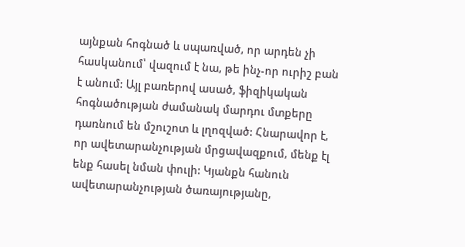այնքան հոգնած և սպառված, որ արդեն չի հասկանում՝ վազում է նա, թե ինչ-որ ուրիշ բան է անում: Այլ բառերով ասած, ֆիզիկական հոգնածության ժամանակ մարդու մտքերը դառնում են մշուշոտ և լղոզված: Հնարավոր է, որ ավետարանչության մրցավազքում, մենք էլ ենք հասել նման փուլի: Կյանքն հանուն ավետարանչության ծառայությանը,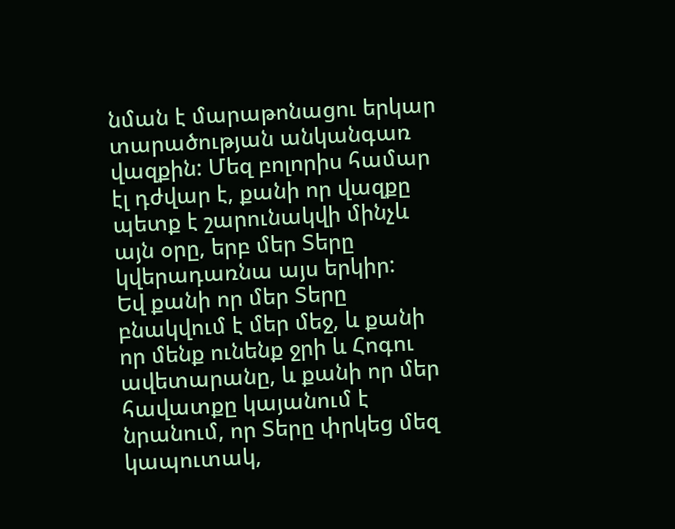նման է մարաթոնացու երկար տարածության անկանգառ վազքին: Մեզ բոլորիս համար էլ դժվար է, քանի որ վազքը պետք է շարունակվի մինչև այն օրը, երբ մեր Տերը կվերադառնա այս երկիր:
Եվ քանի որ մեր Տերը բնակվում է մեր մեջ, և քանի որ մենք ունենք ջրի և Հոգու ավետարանը, և քանի որ մեր հավատքը կայանում է նրանում, որ Տերը փրկեց մեզ կապուտակ,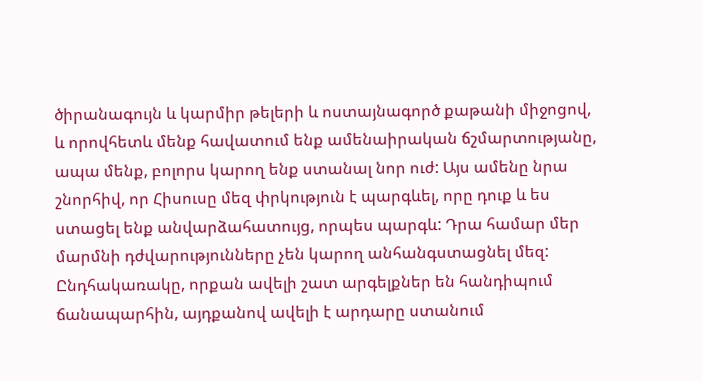ծիրանագույն և կարմիր թելերի և ոստայնագործ քաթանի միջոցով, և որովհետև մենք հավատում ենք ամենաիրական ճշմարտությանը, ապա մենք, բոլորս կարող ենք ստանալ նոր ուժ: Այս ամենը նրա շնորհիվ, որ Հիսուսը մեզ փրկություն է պարգևել, որը դուք և ես ստացել ենք անվարձահատույց, որպես պարգև: Դրա համար մեր մարմնի դժվարությունները չեն կարող անհանգստացնել մեզ: Ընդհակառակը, որքան ավելի շատ արգելքներ են հանդիպում ճանապարհին, այդքանով ավելի է արդարը ստանում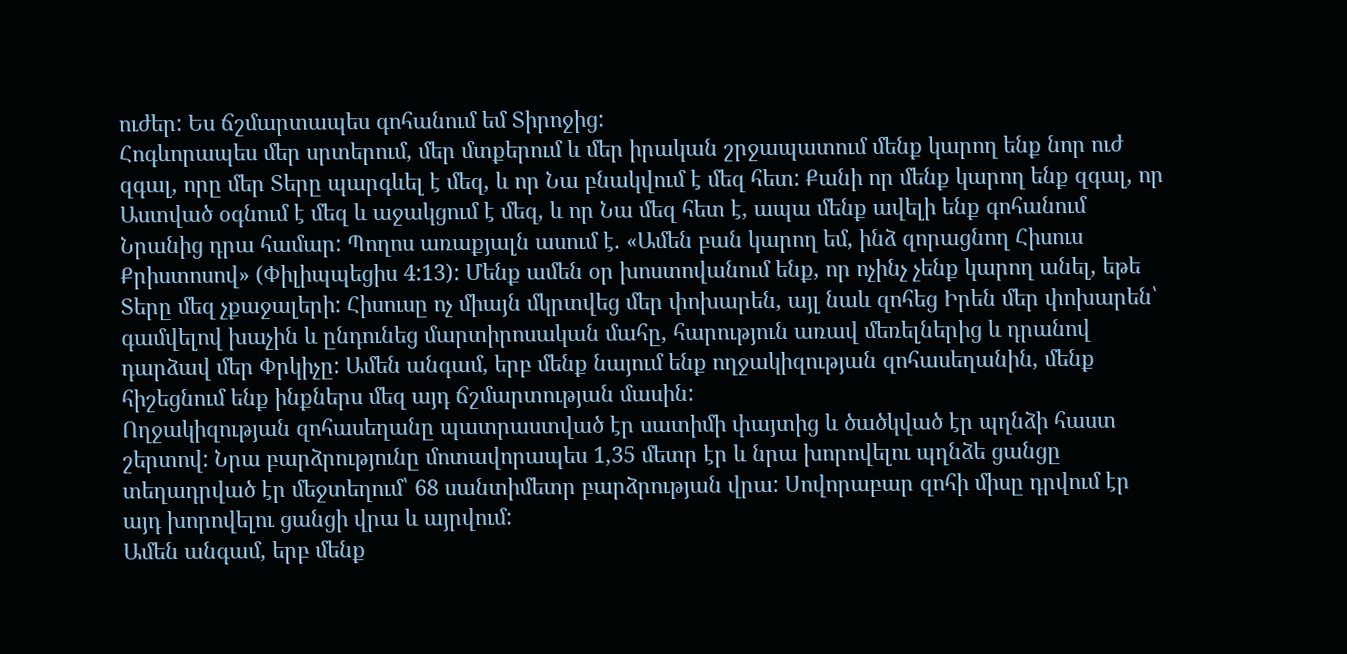ուժեր: Ես ճշմարտապես գոհանում եմ Տիրոջից:
Հոգևորապես մեր սրտերում, մեր մտքերում և մեր իրական շրջապատում մենք կարող ենք նոր ուժ զգալ, որը մեր Տերը պարգևել է մեզ, և որ Նա բնակվում է մեզ հետ: Քանի որ մենք կարող ենք զգալ, որ Աստված օգնում է մեզ և աջակցում է մեզ, և որ Նա մեզ հետ է, ապա մենք ավելի ենք գոհանում Նրանից դրա համար: Պողոս առաքյալն ասում է. «Ամեն բան կարող եմ, ինձ զորացնող Հիսուս Քրիստոսով» (Փիլիպպեցիս 4:13): Մենք ամեն օր խոստովանում ենք, որ ոչինչ չենք կարող անել, եթե Տերը մեզ չքաջալերի: Հիսուսը ոչ միայն մկրտվեց մեր փոխարեն, այլ նաև զոհեց Իրեն մեր փոխարեն՝ գամվելով խաչին և ընդունեց մարտիրոսական մահը, հարություն առավ մեռելներից և դրանով դարձավ մեր Փրկիչը: Ամեն անգամ, երբ մենք նայում ենք ողջակիզության զոհասեղանին, մենք հիշեցնում ենք ինքներս մեզ այդ ճշմարտության մասին:
Ողջակիզության զոհասեղանը պատրաստված էր սատիմի փայտից և ծածկված էր պղնձի հաստ շերտով: Նրա բարձրությունը մոտավորապես 1,35 մետր էր և նրա խորովելու պղնձե ցանցը տեղադրված էր մեջտեղում՝ 68 սանտիմետր բարձրության վրա: Սովորաբար զոհի միսը դրվում էր այդ խորովելու ցանցի վրա և այրվում:
Ամեն անգամ, երբ մենք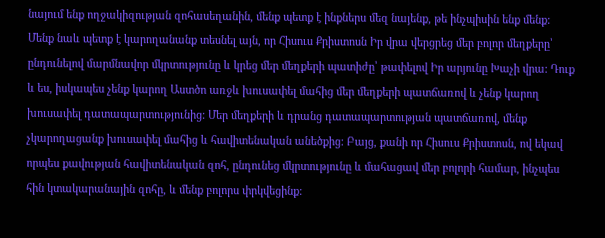նայում ենք ողջակիզության զոհասեղանին, մենք պետք է ինքներս մեզ նայենք, թե ինչպիսին ենք մենք: Մենք նաև պետք է կարողանանք տեսնել այն, որ Հիսուս Քրիստոսն Իր վրա վերցրեց մեր բոլոր մեղքերը՝ ընդունելով մարմնավոր մկրտությունը և կրեց մեր մեղքերի պատիժը՝ թափելով Իր արյունը Խաչի վրա: Դուք և ես, իսկապես չենք կարող Աստծո առջև խուսափել մահից մեր մեղքերի պատճառով և չենք կարող խուսափել դատապարտությունից: Մեր մեղքերի և դրանց դատապարտության պատճառով, մենք չկարողացանք խուսափել մահից և հավիտենական անեծքից: Բայց, քանի որ Հիսուս Քրիստոսն, ով եկավ որպես քավության հավիտենական զոհ, ընդունեց մկրտությունը և մահացավ մեր բոլորի համար, ինչպես հին կտակարանային զոհը, և մենք բոլորս փրկվեցինք: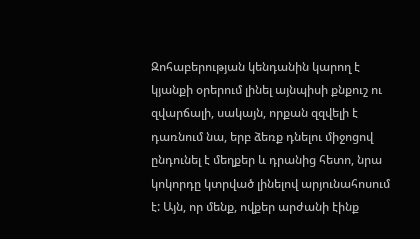Զոհաբերության կենդանին կարող է կյանքի օրերում լինել այնպիսի քնքուշ ու զվարճալի, սակայն, որքան զզվելի է դառնում նա, երբ ձեռք դնելու միջոցով ընդունել է մեղքեր և դրանից հետո, նրա կոկորդը կտրված լինելով արյունահոսում է: Այն, որ մենք, ովքեր արժանի էինք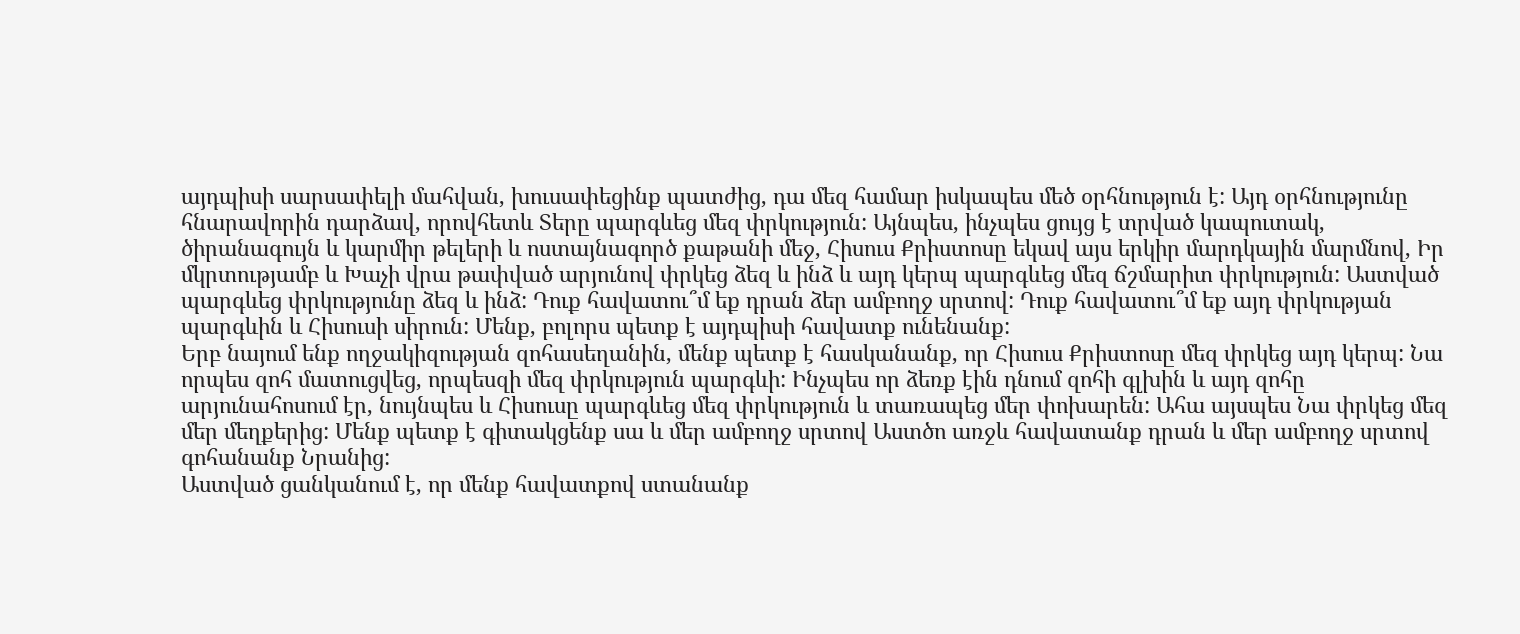այդպիսի սարսափելի մահվան, խուսափեցինք պատժից, դա մեզ համար իսկապես մեծ օրհնություն է: Այդ օրհնությունը հնարավորին դարձավ, որովհետև Տերը պարգևեց մեզ փրկություն: Այնպես, ինչպես ցույց է տրված կապուտակ, ծիրանագույն և կարմիր թելերի և ոստայնագործ քաթանի մեջ, Հիսուս Քրիստոսը եկավ այս երկիր մարդկային մարմնով, Իր մկրտությամբ և Խաչի վրա թափված արյունով փրկեց ձեզ և ինձ և այդ կերպ պարգևեց մեզ ճշմարիտ փրկություն: Աստված պարգևեց փրկությունը ձեզ և ինձ: Դուք հավատու՞մ եք դրան ձեր ամբողջ սրտով: Դուք հավատու՞մ եք այդ փրկության պարգևին և Հիսուսի սիրուն: Մենք, բոլորս պետք է այդպիսի հավատք ունենանք:
Երբ նայում ենք ողջակիզության զոհասեղանին, մենք պետք է հասկանանք, որ Հիսուս Քրիստոսը մեզ փրկեց այդ կերպ: Նա որպես զոհ մատուցվեց, որպեսզի մեզ փրկություն պարգևի: Ինչպես որ ձեռք էին դնում զոհի գլխին և այդ զոհը արյունահոսում էր, նույնպես և Հիսուսը պարգևեց մեզ փրկություն և տառապեց մեր փոխարեն: Ահա այսպես Նա փրկեց մեզ մեր մեղքերից: Մենք պետք է գիտակցենք սա և մեր ամբողջ սրտով Աստծո առջև հավատանք դրան և մեր ամբողջ սրտով գոհանանք Նրանից:
Աստված ցանկանում է, որ մենք հավատքով ստանանք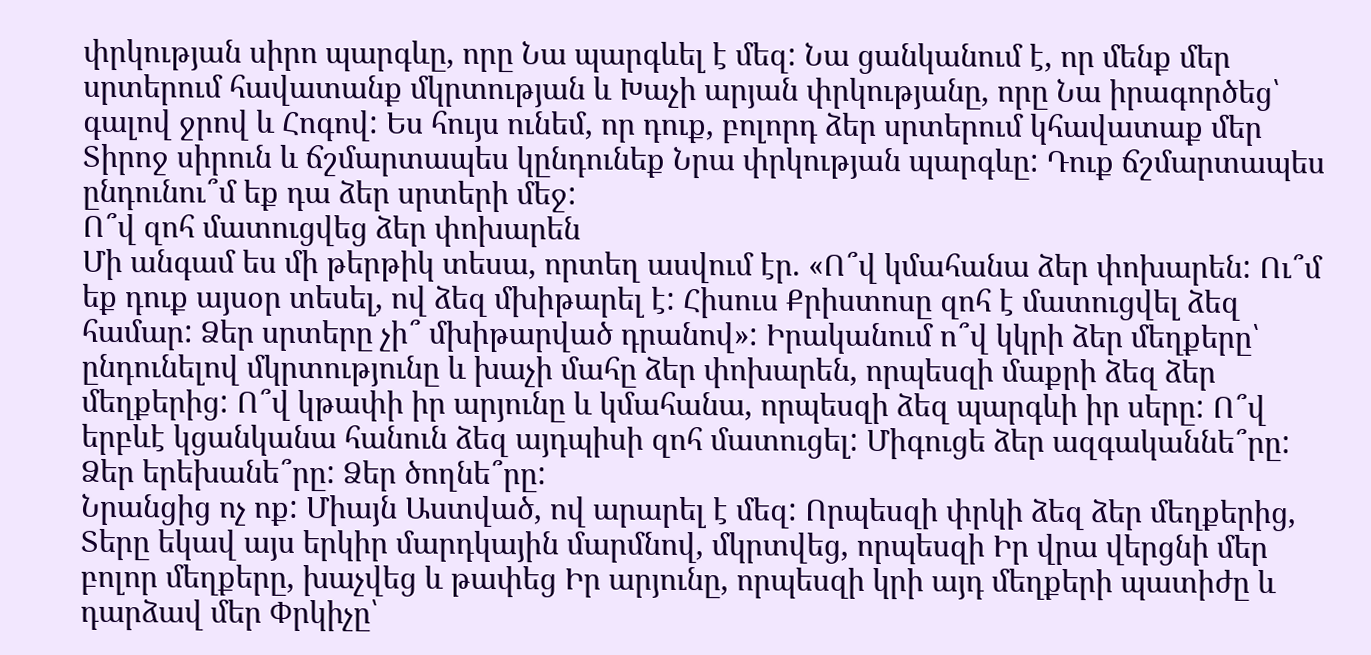փրկության սիրո պարգևը, որը Նա պարգևել է մեզ: Նա ցանկանում է, որ մենք մեր սրտերում հավատանք մկրտության և Խաչի արյան փրկությանը, որը Նա իրագործեց՝ գալով ջրով և Հոգով: Ես հույս ունեմ, որ դուք, բոլորդ ձեր սրտերում կհավատաք մեր Տիրոջ սիրուն և ճշմարտապես կընդունեք Նրա փրկության պարգևը: Դուք ճշմարտապես ընդունու՞մ եք դա ձեր սրտերի մեջ:
Ո՞վ զոհ մատուցվեց ձեր փոխարեն
Մի անգամ ես մի թերթիկ տեսա, որտեղ ասվում էր. «Ո՞վ կմահանա ձեր փոխարեն: Ու՞մ եք դուք այսօր տեսել, ով ձեզ մխիթարել է: Հիսուս Քրիստոսը զոհ է մատուցվել ձեզ համար: Ձեր սրտերը չի՞ մխիթարված դրանով»: Իրականում ո՞վ կկրի ձեր մեղքերը՝ ընդունելով մկրտությունը և խաչի մահը ձեր փոխարեն, որպեսզի մաքրի ձեզ ձեր մեղքերից: Ո՞վ կթափի իր արյունը և կմահանա, որպեսզի ձեզ պարգևի իր սերը: Ո՞վ երբևէ կցանկանա հանուն ձեզ այդպիսի զոհ մատուցել: Միգուցե ձեր ազգականնե՞րը: Ձեր երեխանե՞րը: Ձեր ծողնե՞րը:
Նրանցից ոչ ոք: Միայն Աստված, ով արարել է մեզ: Որպեսզի փրկի ձեզ ձեր մեղքերից, Տերը եկավ այս երկիր մարդկային մարմնով, մկրտվեց, որպեսզի Իր վրա վերցնի մեր բոլոր մեղքերը, խաչվեց և թափեց Իր արյունը, որպեսզի կրի այդ մեղքերի պատիժը և դարձավ մեր Փրկիչը՝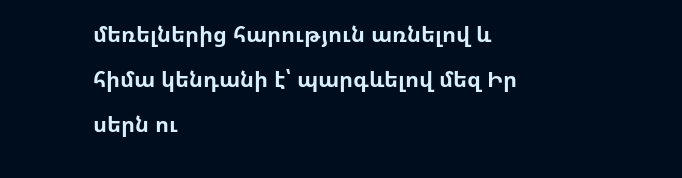մեռելներից հարություն առնելով և հիմա կենդանի է՝ պարգևելով մեզ Իր սերն ու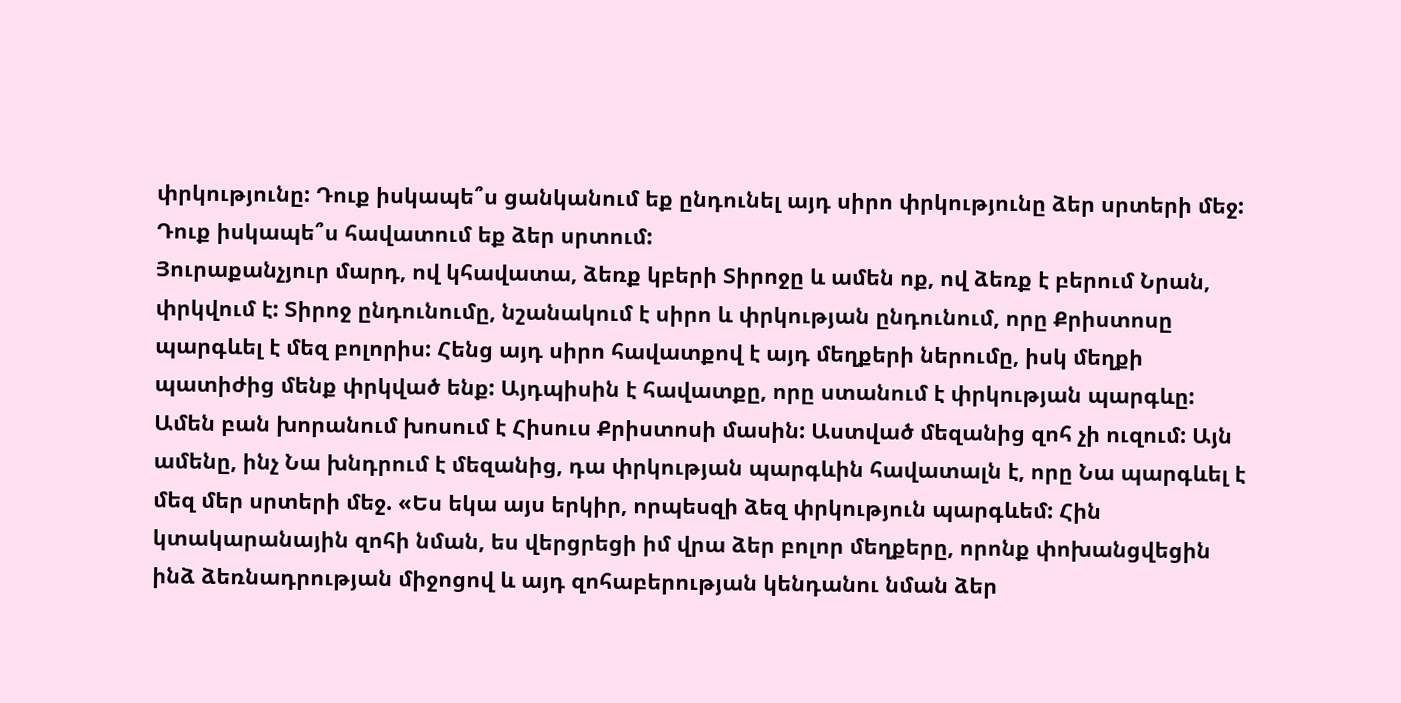փրկությունը: Դուք իսկապե՞ս ցանկանում եք ընդունել այդ սիրո փրկությունը ձեր սրտերի մեջ: Դուք իսկապե՞ս հավատում եք ձեր սրտում:
Յուրաքանչյուր մարդ, ով կհավատա, ձեռք կբերի Տիրոջը և ամեն ոք, ով ձեռք է բերում Նրան, փրկվում է: Տիրոջ ընդունումը, նշանակում է սիրո և փրկության ընդունում, որը Քրիստոսը պարգևել է մեզ բոլորիս: Հենց այդ սիրո հավատքով է այդ մեղքերի ներումը, իսկ մեղքի պատիժից մենք փրկված ենք: Այդպիսին է հավատքը, որը ստանում է փրկության պարգևը:
Ամեն բան խորանում խոսում է Հիսուս Քրիստոսի մասին: Աստված մեզանից զոհ չի ուզում: Այն ամենը, ինչ Նա խնդրում է մեզանից, դա փրկության պարգևին հավատալն է, որը Նա պարգևել է մեզ մեր սրտերի մեջ. «Ես եկա այս երկիր, որպեսզի ձեզ փրկություն պարգևեմ: Հին կտակարանային զոհի նման, ես վերցրեցի իմ վրա ձեր բոլոր մեղքերը, որոնք փոխանցվեցին ինձ ձեռնադրության միջոցով և այդ զոհաբերության կենդանու նման ձեր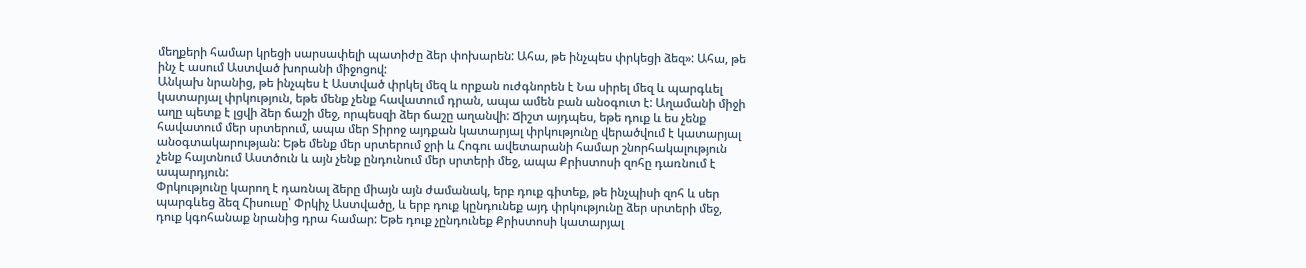մեղքերի համար կրեցի սարսափելի պատիժը ձեր փոխարեն: Ահա, թե ինչպես փրկեցի ձեզ»: Ահա, թե ինչ է ասում Աստված խորանի միջոցով:
Անկախ նրանից, թե ինչպես է Աստված փրկել մեզ և որքան ուժգնորեն է Նա սիրել մեզ և պարգևել կատարյալ փրկություն, եթե մենք չենք հավատում դրան, ապա ամեն բան անօգուտ է: Աղամանի միջի աղը պետք է լցվի ձեր ճաշի մեջ, որպեսզի ձեր ճաշը աղանվի: Ճիշտ այդպես, եթե դուք և ես չենք հավատում մեր սրտերում, ապա մեր Տիրոջ այդքան կատարյալ փրկությունը վերածվում է կատարյալ անօգտակարության: Եթե մենք մեր սրտերում ջրի և Հոգու ավետարանի համար շնորհակալություն չենք հայտնում Աստծուն և այն չենք ընդունում մեր սրտերի մեջ, ապա Քրիստոսի զոհը դառնում է ապարդյուն:
Փրկությունը կարող է դառնալ ձերը միայն այն ժամանակ, երբ դուք գիտեք, թե ինչպիսի զոհ և սեր պարգևեց ձեզ Հիսուսը՝ Փրկիչ Աստվածը, և երբ դուք կընդունեք այդ փրկությունը ձեր սրտերի մեջ, դուք կգոհանաք նրանից դրա համար: Եթե դուք չընդունեք Քրիստոսի կատարյալ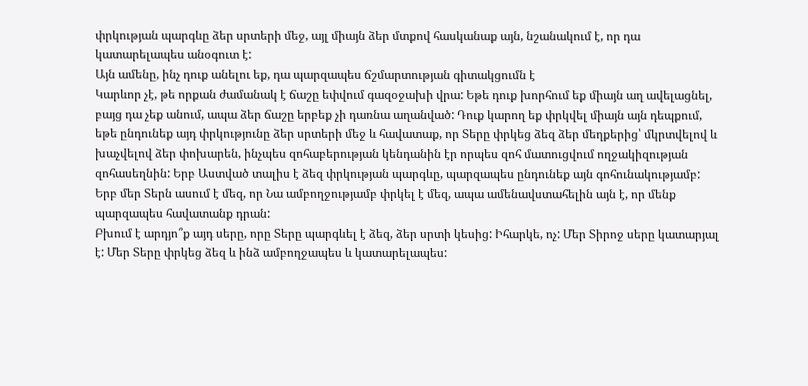փրկության պարգևը ձեր սրտերի մեջ, այլ միայն ձեր մտքով հասկանաք այն, նշանակում է, որ դա կատարելապես անօգուտ է:
Այն ամենը, ինչ դուք անելու եք, դա պարզապես ճշմարտության գիտակցումն է
Կարևոր չէ, թե որքան ժամանակ է ճաշը եփվում գազօջախի վրա: Եթե դուք խորհում եք միայն աղ ավելացնել, բայց դա չեք անում, ապա ձեր ճաշը երբեք չի դառնա աղանված: Դուք կարող եք փրկվել միայն այն դեպքում, եթե ընդունեք այդ փրկությունը ձեր սրտերի մեջ և հավատաք, որ Տերը փրկեց ձեզ ձեր մեղքերից՝ մկրտվելով և խաչվելով ձեր փոխարեն, ինչպես զոհաբերության կենդանին էր որպես զոհ մատուցվում ողջակիզության զոհասեղնին: Երբ Աստված տալիս է ձեզ փրկության պարգևը, պարզապես ընդունեք այն գոհունակությամբ: Երբ մեր Տերն ասում է մեզ, որ Նա ամբողջությամբ փրկել է մեզ, ապա ամենավստահելին այն է, որ մենք պարզապես հավատանք դրան:
Բխում է արդյո՞ք այդ սերը, որը Տերը պարգևել է ձեզ, ձեր սրտի կեսից: Իհարկե, ոչ: Մեր Տիրոջ սերը կատարյալ է: Մեր Տերը փրկեց ձեզ և ինձ ամբողջապես և կատարելապես: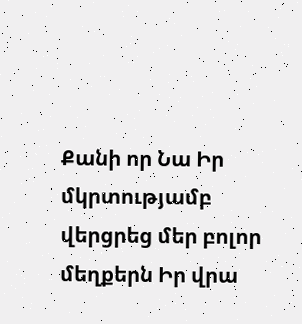Քանի որ Նա Իր մկրտությամբ վերցրեց մեր բոլոր մեղքերն Իր վրա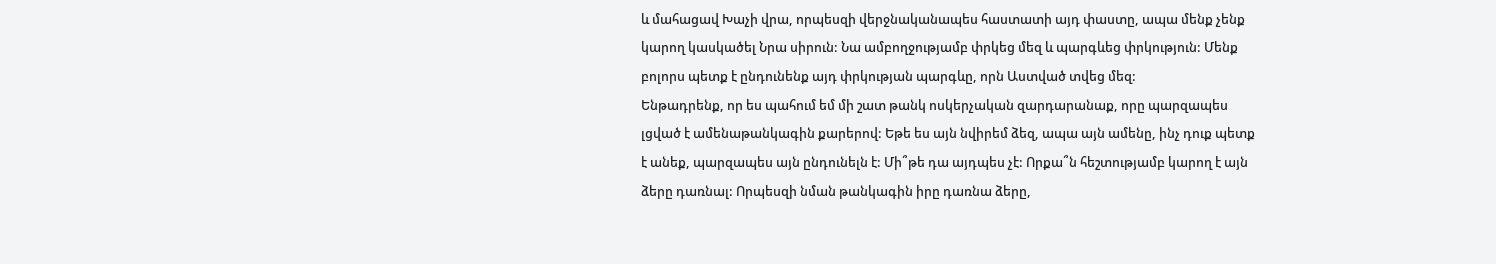և մահացավ Խաչի վրա, որպեսզի վերջնականապես հաստատի այդ փաստը, ապա մենք չենք կարող կասկածել Նրա սիրուն: Նա ամբողջությամբ փրկեց մեզ և պարգևեց փրկություն: Մենք բոլորս պետք է ընդունենք այդ փրկության պարգևը, որն Աստված տվեց մեզ:
Ենթադրենք, որ ես պահում եմ մի շատ թանկ ոսկերչական զարդարանաք, որը պարզապես լցված է ամենաթանկագին քարերով: Եթե ես այն նվիրեմ ձեզ, ապա այն ամենը, ինչ դուք պետք է անեք, պարզապես այն ընդունելն է: Մի՞թե դա այդպես չէ: Որքա՞ն հեշտությամբ կարող է այն ձերը դառնալ: Որպեսզի նման թանկագին իրը դառնա ձերը,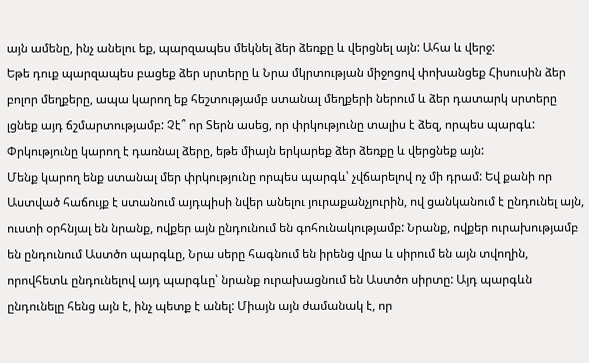այն ամենը, ինչ անելու եք, պարզապես մեկնել ձեր ձեռքը և վերցնել այն: Ահա և վերջ:
Եթե դուք պարզապես բացեք ձեր սրտերը և Նրա մկրտության միջոցով փոխանցեք Հիսուսին ձեր բոլոր մեղքերը, ապա կարող եք հեշտությամբ ստանալ մեղքերի ներում և ձեր դատարկ սրտերը լցնեք այդ ճշմարտությամբ: Չէ՞ որ Տերն ասեց, որ փրկությունը տալիս է ձեզ, որպես պարգև: Փրկությունը կարող է դառնալ ձերը, եթե միայն երկարեք ձեր ձեռքը և վերցնեք այն:
Մենք կարող ենք ստանալ մեր փրկությունը որպես պարգև՝ չվճարելով ոչ մի դրամ: Եվ քանի որ Աստված հաճույք է ստանում այդպիսի նվեր անելու յուրաքանչյուրին, ով ցանկանում է ընդունել այն, ուստի օրհնյալ են նրանք, ովքեր այն ընդունում են գոհունակությամբ: Նրանք, ովքեր ուրախությամբ են ընդունում Աստծո պարգևը, Նրա սերը հագնում են իրենց վրա և սիրում են այն տվողին, որովհետև ընդունելով այդ պարգևը՝ նրանք ուրախացնում են Աստծո սիրտը: Այդ պարգևն ընդունելը հենց այն է, ինչ պետք է անել: Միայն այն ժամանակ է, որ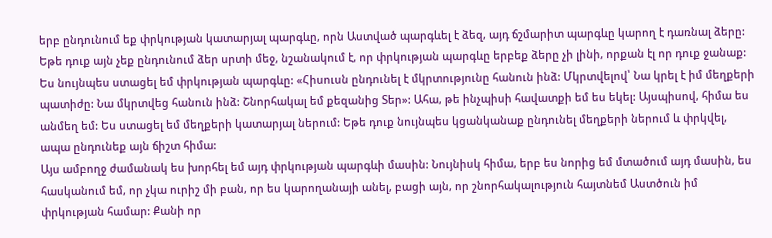երբ ընդունում եք փրկության կատարյալ պարգևը, որն Աստված պարգևել է ձեզ, այդ ճշմարիտ պարգևը կարող է դառնալ ձերը: Եթե դուք այն չեք ընդունում ձեր սրտի մեջ, նշանակում է, որ փրկության պարգևը երբեք ձերը չի լինի, որքան էլ որ դուք ջանաք:
Ես նույնպես ստացել եմ փրկության պարգևը: «Հիսուսն ընդունել է մկրտությունը հանուն ինձ: Մկրտվելով՝ Նա կրել է իմ մեղքերի պատիժը: Նա մկրտվեց հանուն ինձ: Շնորհակալ եմ քեզանից Տեր»: Ահա, թե ինչպիսի հավատքի եմ ես եկել: Այսպիսով, հիմա ես անմեղ եմ: Ես ստացել եմ մեղքերի կատարյալ ներում: Եթե դուք նույնպես կցանկանաք ընդունել մեղքերի ներում և փրկվել, ապա ընդունեք այն ճիշտ հիմա:
Այս ամբողջ ժամանակ ես խորհել եմ այդ փրկության պարգևի մասին: Նույնիսկ հիմա, երբ ես նորից եմ մտածում այդ մասին, ես հասկանում եմ, որ չկա ուրիշ մի բան, որ ես կարողանայի անել, բացի այն, որ շնորհակալություն հայտնեմ Աստծուն իմ փրկության համար: Քանի որ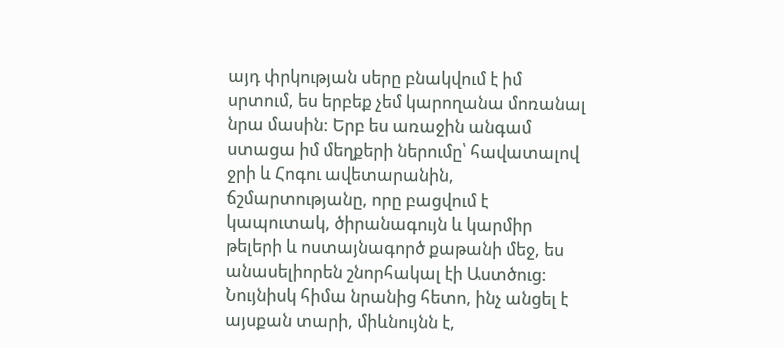այդ փրկության սերը բնակվում է իմ սրտում, ես երբեք չեմ կարողանա մոռանալ նրա մասին: Երբ ես առաջին անգամ ստացա իմ մեղքերի ներումը՝ հավատալով ջրի և Հոգու ավետարանին, ճշմարտությանը, որը բացվում է կապուտակ, ծիրանագույն և կարմիր թելերի և ոստայնագործ քաթանի մեջ, ես անասելիորեն շնորհակալ էի Աստծուց: Նույնիսկ հիմա նրանից հետո, ինչ անցել է այսքան տարի, միևնույնն է,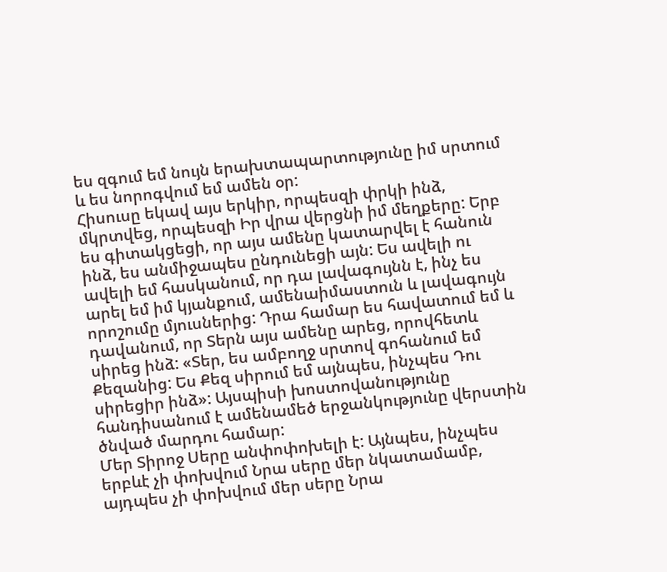ես զգում եմ նույն երախտապարտությունը իմ սրտում և ես նորոգվում եմ ամեն օր:
Հիսուսը եկավ այս երկիր, որպեսզի փրկի ինձ, մկրտվեց, որպեսզի Իր վրա վերցնի իմ մեղքերը: Երբ ես գիտակցեցի, որ այս ամենը կատարվել է հանուն ինձ, ես անմիջապես ընդունեցի այն: Ես ավելի ու ավելի եմ հասկանում, որ դա լավագույնն է, ինչ ես արել եմ իմ կյանքում, ամենաիմաստուն և լավագույն որոշումը մյուսներից: Դրա համար ես հավատում եմ և դավանում, որ Տերն այս ամենը արեց, որովհետև սիրեց ինձ: «Տեր, ես ամբողջ սրտով գոհանում եմ Քեզանից: Ես Քեզ սիրում եմ այնպես, ինչպես Դու սիրեցիր ինձ»: Այսպիսի խոստովանությունը հանդիսանում է ամենամեծ երջանկությունը վերստին ծնված մարդու համար:
Մեր Տիրոջ Սերը անփոփոխելի է: Այնպես, ինչպես երբևէ չի փոխվում Նրա սերը մեր նկատամամբ, այդպես չի փոխվում մեր սերը Նրա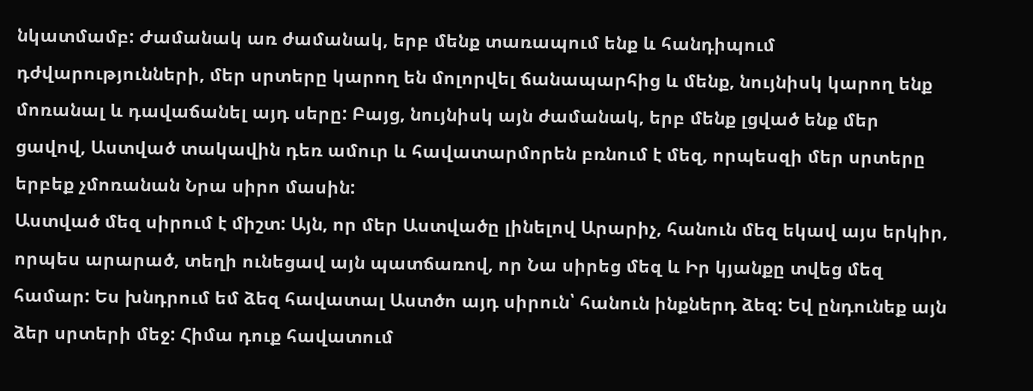նկատմամբ: Ժամանակ առ ժամանակ, երբ մենք տառապում ենք և հանդիպում դժվարությունների, մեր սրտերը կարող են մոլորվել ճանապարհից և մենք, նույնիսկ կարող ենք մոռանալ և դավաճանել այդ սերը: Բայց, նույնիսկ այն ժամանակ, երբ մենք լցված ենք մեր ցավով, Աստված տակավին դեռ ամուր և հավատարմորեն բռնում է մեզ, որպեսզի մեր սրտերը երբեք չմոռանան Նրա սիրո մասին:
Աստված մեզ սիրում է միշտ: Այն, որ մեր Աստվածը լինելով Արարիչ, հանուն մեզ եկավ այս երկիր, որպես արարած, տեղի ունեցավ այն պատճառով, որ Նա սիրեց մեզ և Իր կյանքը տվեց մեզ համար: Ես խնդրում եմ ձեզ հավատալ Աստծո այդ սիրուն՝ հանուն ինքներդ ձեզ: Եվ ընդունեք այն ձեր սրտերի մեջ: Հիմա դուք հավատում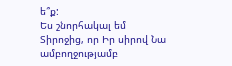ե՞ք:
Ես շնորհակալ եմ Տիրոջից, որ Իր սիրով Նա ամբողջությամբ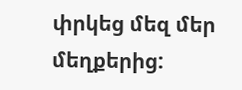փրկեց մեզ մեր մեղքերից: